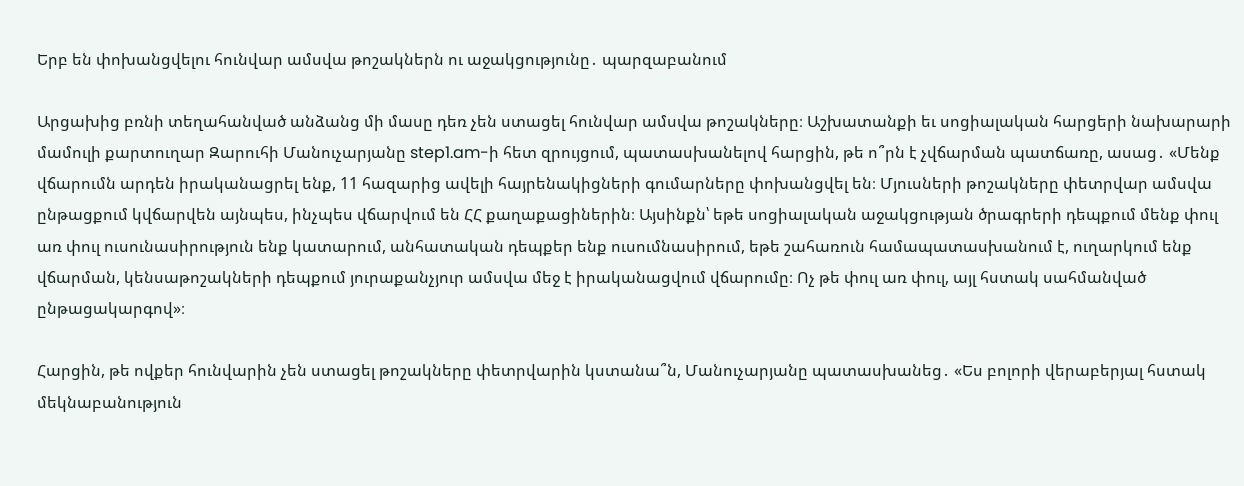Երբ են փոխանցվելու հունվար ամսվա թոշակներն ու աջակցությունը․ պարզաբանում

Արցախից բռնի տեղահանված անձանց մի մասը դեռ չեն ստացել հունվար ամսվա թոշակները։ Աշխատանքի եւ սոցիալական հարցերի նախարարի մամուլի քարտուղար Զարուհի Մանուչարյանը step1.am-ի հետ զրույցում, պատասխանելով հարցին, թե ո՞րն է չվճարման պատճառը, ասաց․ «Մենք վճարումն արդեն իրականացրել ենք, 11 հազարից ավելի հայրենակիցների գումարները փոխանցվել են։ Մյուսների թոշակները փետրվար ամսվա ընթացքում կվճարվեն այնպես, ինչպես վճարվում են ՀՀ քաղաքացիներին։ Այսինքն՝ եթե սոցիալական աջակցության ծրագրերի դեպքում մենք փուլ առ փուլ ուսունասիրություն ենք կատարում, անհատական դեպքեր ենք ուսումնասիրում, եթե շահառուն համապատասխանում է, ուղարկում ենք վճարման, կենսաթոշակների դեպքում յուրաքանչյուր ամսվա մեջ է իրականացվում վճարումը։ Ոչ թե փուլ առ փուլ, այլ հստակ սահմանված ընթացակարգով»։

Հարցին, թե ովքեր հունվարին չեն ստացել թոշակները փետրվարին կստանա՞ն, Մանուչարյանը պատասխանեց․ «Ես բոլորի վերաբերյալ հստակ մեկնաբանություն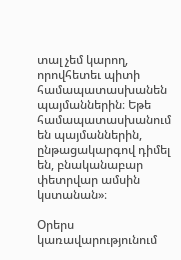տալ չեմ կարող, որովհետեւ պիտի համապատասխանեն պայմաններին։ Եթե համապատասխանում են պայմաններին, ընթացակարգով դիմել են, բնականաբար փետրվար ամսին կստանան»։

Օրերս կառավարությունում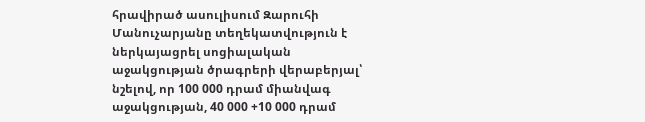հրավիրած ասուլիսում Զարուհի Մանուչարյանը տեղեկատվություն է ներկայացրել սոցիալական աջակցության ծրագրերի վերաբերյալ՝ նշելով, որ 100 000 դրամ միանվագ աջակցության, 40 000 +10 000 դրամ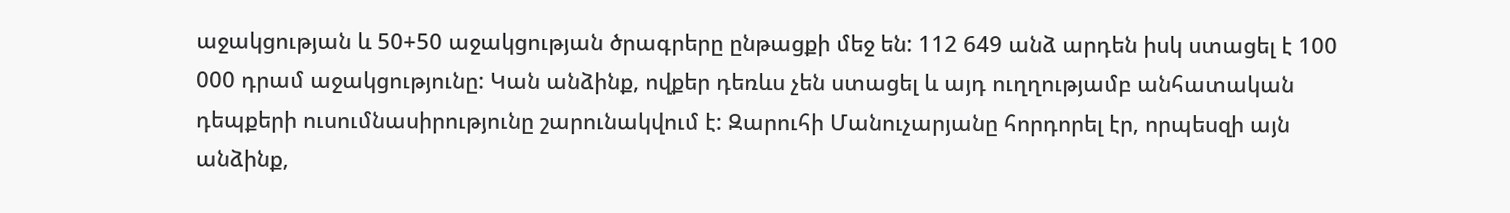աջակցության և 50+50 աջակցության ծրագրերը ընթացքի մեջ են: 112 649 անձ արդեն իսկ ստացել է 100 000 դրամ աջակցությունը: Կան անձինք, ովքեր դեռևս չեն ստացել և այդ ուղղությամբ անհատական դեպքերի ուսումնասիրությունը շարունակվում է: Զարուհի Մանուչարյանը հորդորել էր, որպեսզի այն անձինք,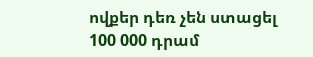ովքեր դեռ չեն ստացել 100 000 դրամ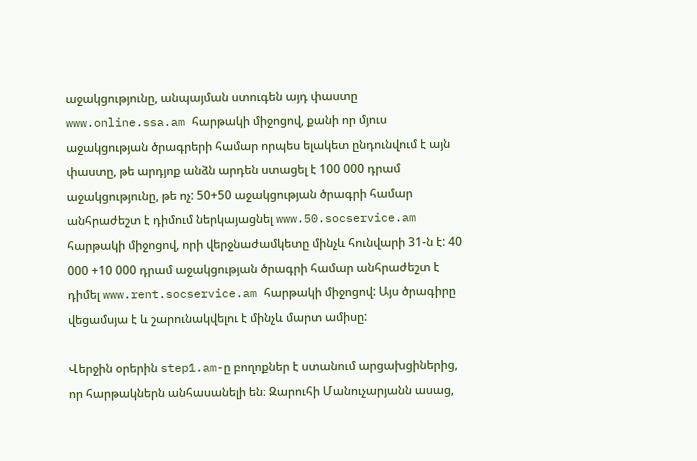աջակցությունը, անպայման ստուգեն այդ փաստը www.online.ssa.am հարթակի միջոցով, քանի որ մյուս աջակցության ծրագրերի համար որպես ելակետ ընդունվում է այն փաստը, թե արդյոք անձն արդեն ստացել է 100 000 դրամ աջակցությունը, թե ոչ: 50+50 աջակցության ծրագրի համար անհրաժեշտ է դիմում ներկայացնել www.50.socservice.am հարթակի միջոցով, որի վերջնաժամկետը մինչև հունվարի 31-ն է: 40 000 +10 000 դրամ աջակցության ծրագրի համար անհրաժեշտ է դիմել www.rent.socservice.am հարթակի միջոցով: Այս ծրագիրը վեցամսյա է և շարունակվելու է մինչև մարտ ամիսը:

Վերջին օրերին step1.am-ը բողոքներ է ստանում արցախցիներից, որ հարթակներն անհասանելի են։ Զարուհի Մանուչարյանն ասաց,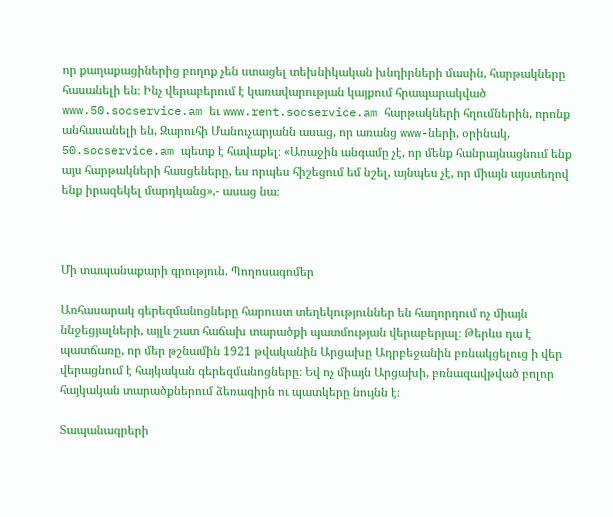որ քաղաքացիներից բողոք չեն ստացել տեխնիկական խնդիրների մասին, հարթակները հասանելի են։ Ինչ վերաբերում է կառավարության կայքում հրապարակված www.50.socservice.am եւ www.rent.socservice.am հարթակների հղումներին, որոնք անհասանելի են, Զարուհի Մանուչարյանն ասաց, որ առանց www-ների, օրինակ, 50.socservice.am պետք է հավաքել։ «Առաջին անգամը չէ, որ մենք հանրայնացնում ենք այս հարթակների հասցեները, ես որպես հիշեցում եմ նշել, այնպես չէ, որ միայն այստեղով ենք իրազեկել մարդկանց»,- ասաց նա։



Մի տապանաքարի գրություն. Պողոսագոմեր

Առհասարակ գերեզմանոցները հարուստ տեղեկություններ են հաղորդում ոչ միայն ննջեցյալների, այլև շատ հաճախ տարածքի պատմության վերաբերյալ։ Թերևս դա է պատճառը, որ մեր թշնամին 1921 թվականին Արցախը Ադրբեջանին բռնակցելուց ի վեր վերացնում է հայկական գերեզմանոցները։ Եվ ոչ միայն Արցախի, բռնազավթված բոլոր հայկական տարածքներում ձեռագիրն ու պատկերը նույնն է։

Տապանագրերի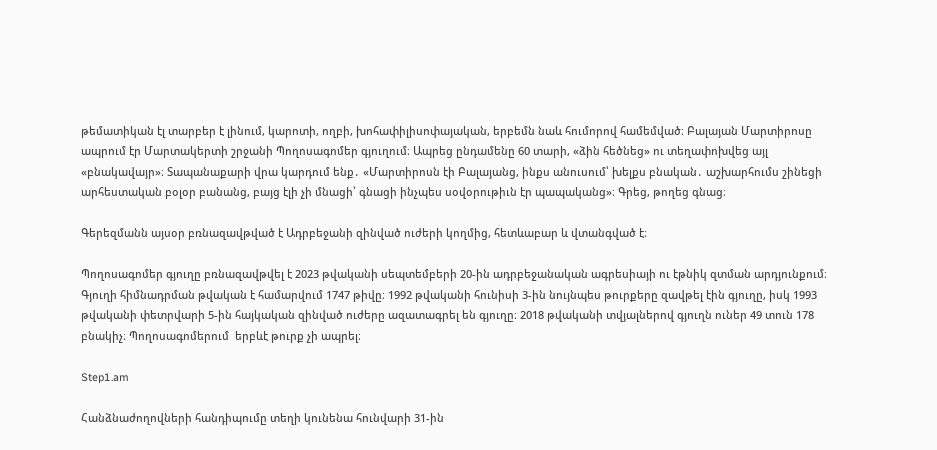թեմատիկան էլ տարբեր է լինում, կարոտի, ողբի, խոհափիլիսոփայական, երբեմն նաև հումորով համեմված։ Բալայան Մարտիրոսը ապրում էր Մարտակերտի շրջանի Պողոսագոմեր գյուղում։ Ապրեց ընդամենը 60 տարի, «ձին հեծնեց» ու տեղափոխվեց այլ «բնակավայր»։ Տապանաքարի վրա կարդում ենք․ «Մարտիրոսն էի Բալայանց, ինքս անուսում՝ խելքս բնական․ աշխարհումս շինեցի արհեստական բօլօր բանանց, բայց էլի չի մնացի՝ գնացի ինչպես սօվօրութիւն էր պապականց»։ Գրեց, թողեց գնաց։

Գերեզմանն այսօր բռնազավթված է Ադրբեջանի զինված ուժերի կողմից, հետևաբար և վտանգված է։

Պողոսագոմեր գյուղը բռնազավթվել է 2023 թվականի սեպտեմբերի 20-ին ադրբեջանական ագրեսիայի ու էթնիկ զտման արդյունքում։ Գյուղի հիմնադրման թվական է համարվում 1747 թիվը։ 1992 թվականի հունիսի 3-ին նույնպես թուրքերը զավթել էին գյուղը, իսկ 1993 թվականի փետրվարի 5-ին հայկական զինված ուժերը ազատագրել են գյուղը։ 2018 թվականի տվյալներով գյուղն ուներ 49 տուն 178 բնակիչ։ Պողոսագոմերում  երբևէ թուրք չի ապրել։

Step1.am

Հանձնաժողովների հանդիպումը տեղի կունենա հունվարի 31-ին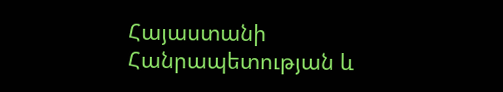Հայաստանի Հանրապետության և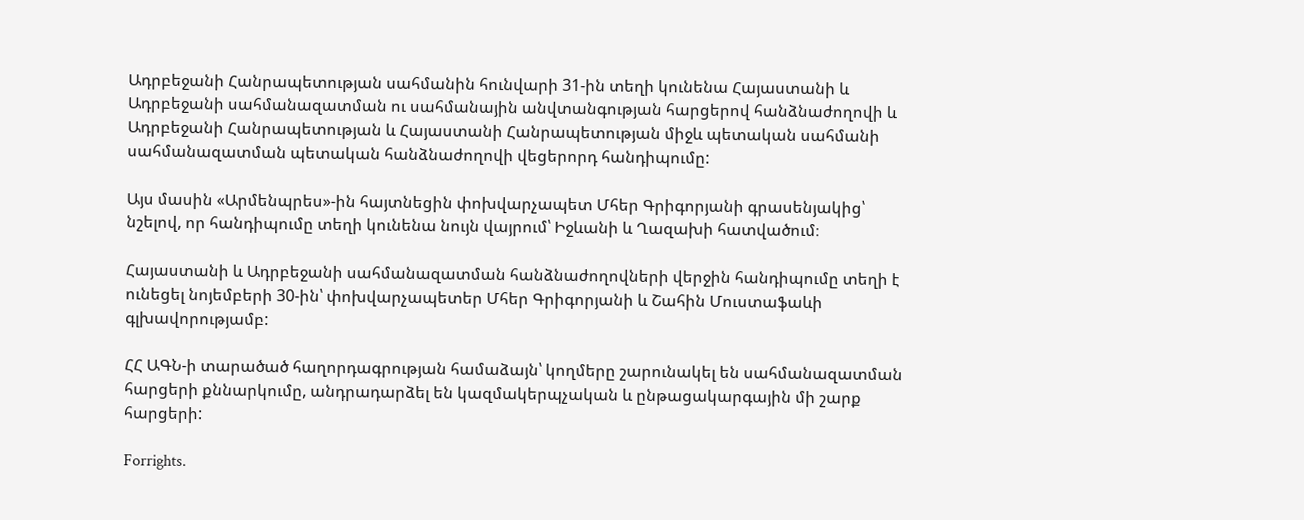Ադրբեջանի Հանրապետության սահմանին հունվարի 31-ին տեղի կունենա Հայաստանի և Ադրբեջանի սահմանազատման ու սահմանային անվտանգության հարցերով հանձնաժողովի և Ադրբեջանի Հանրապետության և Հայաստանի Հանրապետության միջև պետական սահմանի սահմանազատման պետական հանձնաժողովի վեցերորդ հանդիպումը:

Այս մասին «Արմենպրես»-ին հայտնեցին փոխվարչապետ Մհեր Գրիգորյանի գրասենյակից՝ նշելով, որ հանդիպումը տեղի կունենա նույն վայրում՝ Իջևանի և Ղազախի հատվածում։

Հայաստանի և Ադրբեջանի սահմանազատման հանձնաժողովների վերջին հանդիպումը տեղի է ունեցել նոյեմբերի 30-ին՝ փոխվարչապետեր Մհեր Գրիգորյանի և Շահին Մուստաֆաևի գլխավորությամբ:

ՀՀ ԱԳՆ-ի տարածած հաղորդագրության համաձայն՝ կողմերը շարունակել են սահմանազատման հարցերի քննարկումը, անդրադարձել են կազմակերպչական և ընթացակարգային մի շարք հարցերի:

Forrights.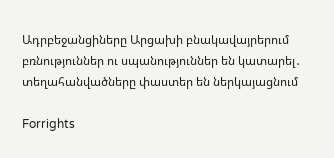Ադրբեջանցիները Արցախի բնակավայրերում բռնություններ ու սպանություններ են կատարել․ տեղահանվածները փաստեր են ներկայացնում

Forrights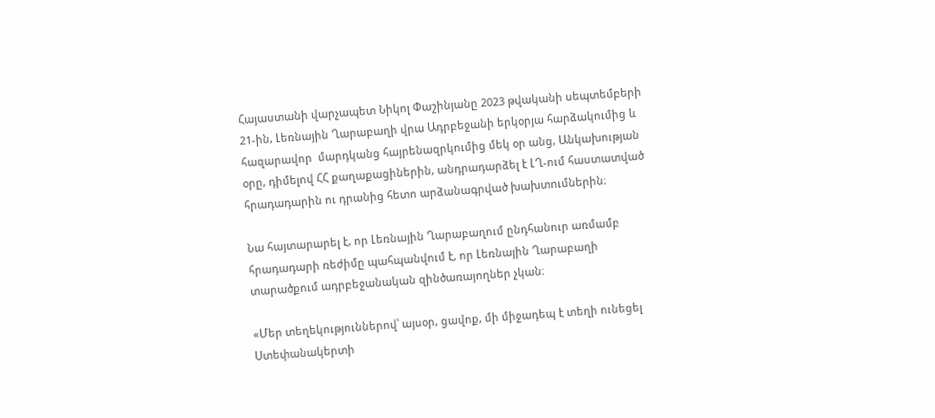Հայաստանի վարչապետ Նիկոլ Փաշինյանը 2023 թվականի սեպտեմբերի 21-ին, Լեռնային Ղարաբաղի վրա Ադրբեջանի երկօրյա հարձակումից և հազարավոր  մարդկանց հայրենազրկումից մեկ օր անց, Անկախության օրը, դիմելով ՀՀ քաղաքացիներին, անդրադարձել է ԼՂ-ում հաստատված հրադադարին ու դրանից հետո արձանագրված խախտումներին։

Նա հայտարարել է, որ Լեռնային Ղարաբաղում ընդհանուր առմամբ հրադադարի ռեժիմը պահպանվում է, որ Լեռնային Ղարաբաղի տարածքում ադրբեջանական զինծառայողներ չկան։

«Մեր տեղեկություններով՝ այսօր, ցավոք, մի միջադեպ է տեղի ունեցել Ստեփանակերտի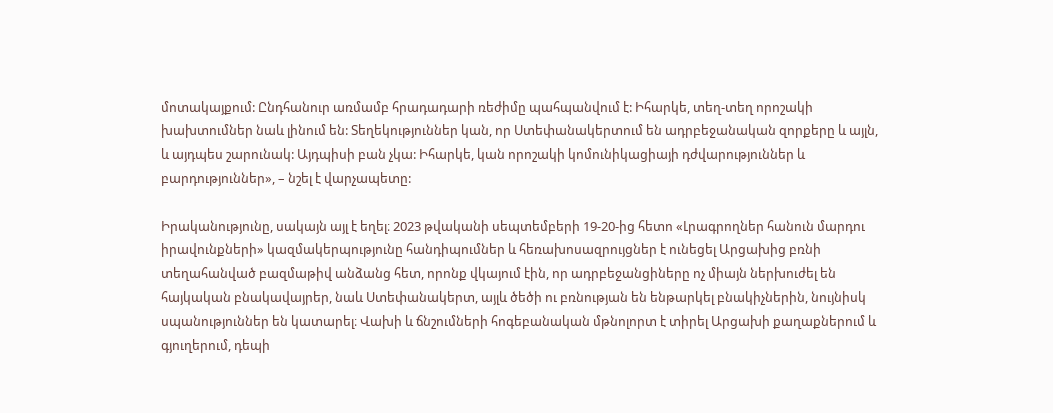մոտակայքում: Ընդհանուր առմամբ հրադադարի ռեժիմը պահպանվում է: Իհարկե, տեղ-տեղ որոշակի խախտումներ նաև լինում են: Տեղեկություններ կան, որ Ստեփանակերտում են ադրբեջանական զորքերը և այլն, և այդպես շարունակ: Այդպիսի բան չկա: Իհարկե, կան որոշակի կոմունիկացիայի դժվարություններ և բարդություններ», – նշել է վարչապետը:

Իրականությունը, սակայն այլ է եղել։ 2023 թվականի սեպտեմբերի 19-20-ից հետո «Լրագրողներ հանուն մարդու իրավունքների» կազմակերպությունը հանդիպումներ և հեռախոսազրույցներ է ունեցել Արցախից բռնի տեղահանված բազմաթիվ անձանց հետ, որոնք վկայում էին, որ ադրբեջանցիները ոչ միայն ներխուժել են հայկական բնակավայրեր, նաև Ստեփանակերտ, այլև ծեծի ու բռնության են ենթարկել բնակիչներին, նույնիսկ սպանություններ են կատարել։ Վախի և ճնշումների հոգեբանական մթնոլորտ է տիրել Արցախի քաղաքներում և գյուղերում, դեպի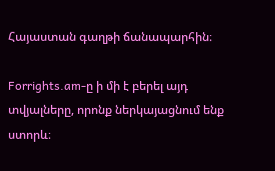Հայաստան գաղթի ճանապարհին։

Forrights.am-ը ի մի է բերել այդ տվյալները, որոնք ներկայացնում ենք ստորև։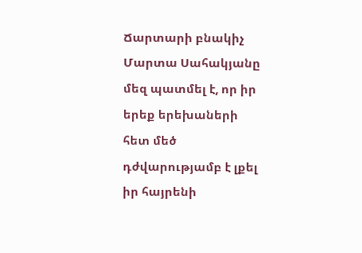Ճարտարի բնակիչ Մարտա Սահակյանը մեզ պատմել է, որ իր երեք երեխաների հետ մեծ դժվարությամբ է լքել իր հայրենի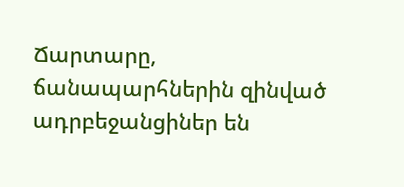Ճարտարը, ճանապարհներին զինված ադրբեջանցիներ են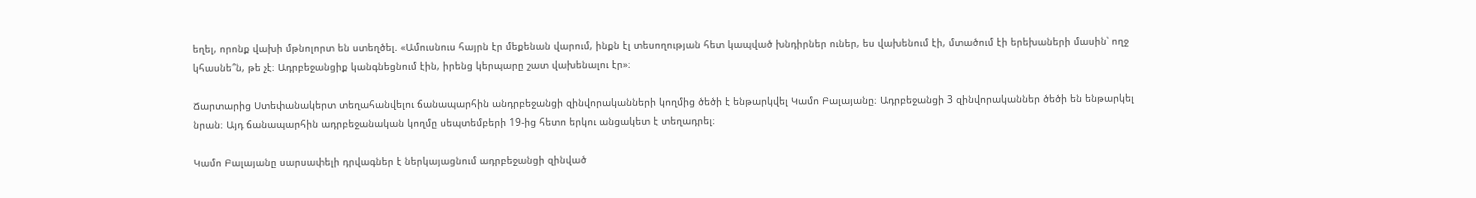եղել, որոնք վախի մթնոլորտ են ստեղծել. «Ամուսնուս հայրն էր մեքենան վարում, ինքն էլ տեսողության հետ կապված խնդիրներ ուներ, ես վախենում էի, մտածում էի երեխաների մասին՝ ողջ կհասնե՞ն, թե չէ։ Ադրբեջանցիք կանգնեցնում էին, իրենց կերպարը շատ վախենալու էր»։

Ճարտարից Ստեփանակերտ տեղահանվելու ճանապարհին անդրբեջանցի զինվորականների կողմից ծեծի է ենթարկվել Կամո Բալայանը։ Ադրբեջանցի 3 զինվորականներ ծեծի են ենթարկել նրան։ Այդ ճանապարհին ադրբեջանական կողմը սեպտեմբերի 19-ից հետո երկու անցակետ է տեղադրել։

Կամո Բալայանը սարսափելի դրվագներ է ներկայացնում ադրբեջանցի զինված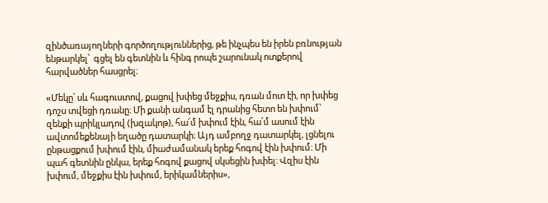զինծառայողների գործողություններից, թե ինչպես են իրեն բռնության ենթարկել՝  գցել են գետնին և հինգ րոպե շարունակ ոտքերով հարվածներ հասցրել։

«Մեկը՝ սև հագուստով, քացով խփեց մեջքիս, դռան մոտ էի, որ խփեց դոշս տվեցի դռանը։ Մի քանի անգամ էլ դրանից հետո են խփում՝ զենքի պրիկլադով (խզակոթ), հա՛մ խփում էին, հա՛մ ասում էին ավտոմեքենայի եղածը դատարկի։ Այդ ամբողջ դատարկել, լցնելու ընթացքում խփում էին, միաժամանակ երեք հոգով էին խփում։ Մի պահ գետնին ընկա, երեք հոգով քացով սկսեցին խփել։ Վզիս էին խփում, մեջքիս էին խփում, երիկամներիս»,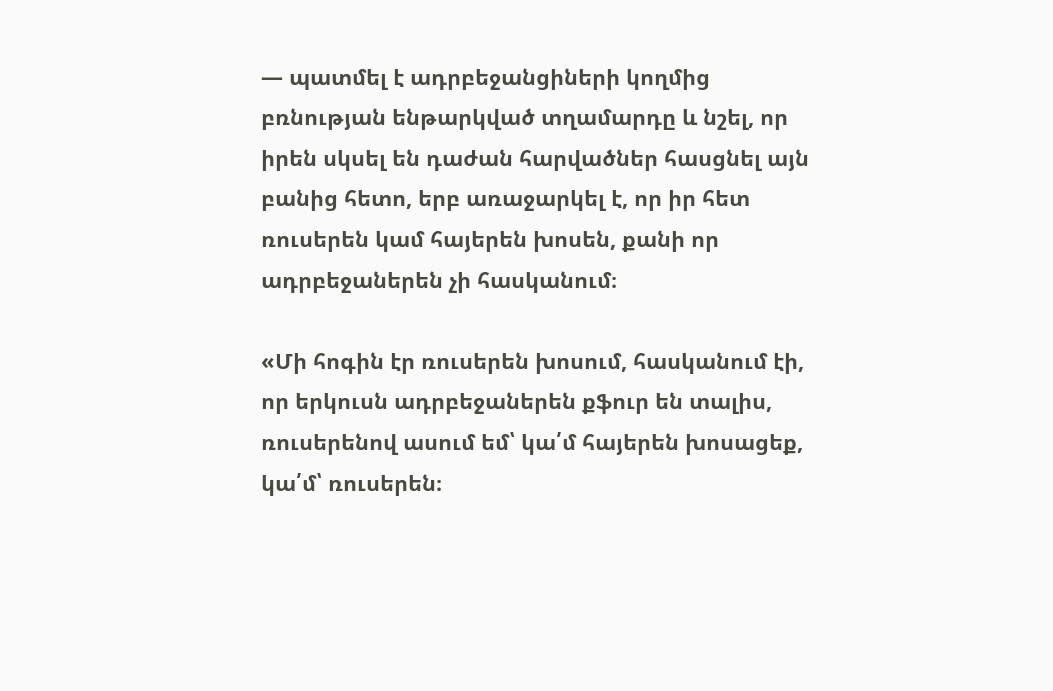— պատմել է ադրբեջանցիների կողմից բռնության ենթարկված տղամարդը և նշել, որ իրեն սկսել են դաժան հարվածներ հասցնել այն բանից հետո, երբ առաջարկել է, որ իր հետ ռուսերեն կամ հայերեն խոսեն, քանի որ ադրբեջաներեն չի հասկանում։

«Մի հոգին էր ռուսերեն խոսում, հասկանում էի, որ երկուսն ադրբեջաներեն քֆուր են տալիս, ռուսերենով ասում եմ՝ կա՛մ հայերեն խոսացեք, կա՛մ՝ ռուսերեն։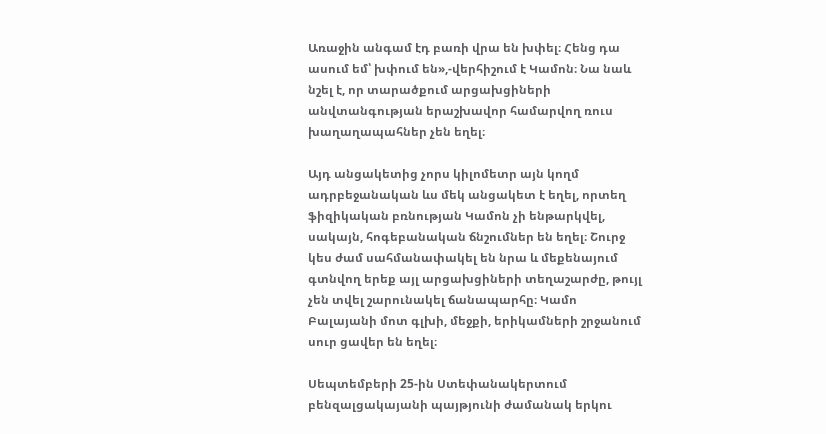Առաջին անգամ էդ բառի վրա են խփել։ Հենց դա ասում եմ՝ խփում են»,-վերհիշում է Կամոն։ Նա նաև նշել է, որ տարածքում արցախցիների անվտանգության երաշխավոր համարվող ռուս խաղաղապահներ չեն եղել։

Այդ անցակետից չորս կիլոմետր այն կողմ ադրբեջանական ևս մեկ անցակետ է եղել, որտեղ ֆիզիկական բռնության Կամոն չի ենթարկվել, սակայն, հոգեբանական ճնշումներ են եղել։ Շուրջ կես ժամ սահմանափակել են նրա և մեքենայում գտնվող երեք այլ արցախցիների տեղաշարժը, թույլ չեն տվել շարունակել ճանապարհը։ Կամո Բալայանի մոտ գլխի, մեջքի, երիկամների շրջանում սուր ցավեր են եղել։

Սեպտեմբերի 25-ին Ստեփանակերտում բենզալցակայանի պայթյունի ժամանակ երկու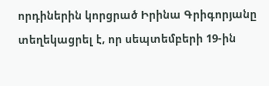որդիներին կորցրած Իրինա Գրիգորյանը տեղեկացրել է, որ սեպտեմբերի 19-ին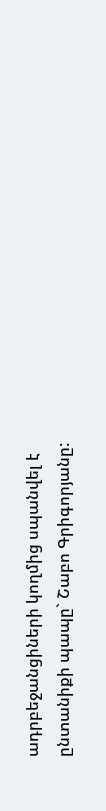ադրբեջանցիների կողմից սպանվել է ընտանիքի պապը` Շաբո Գրիգորյանը: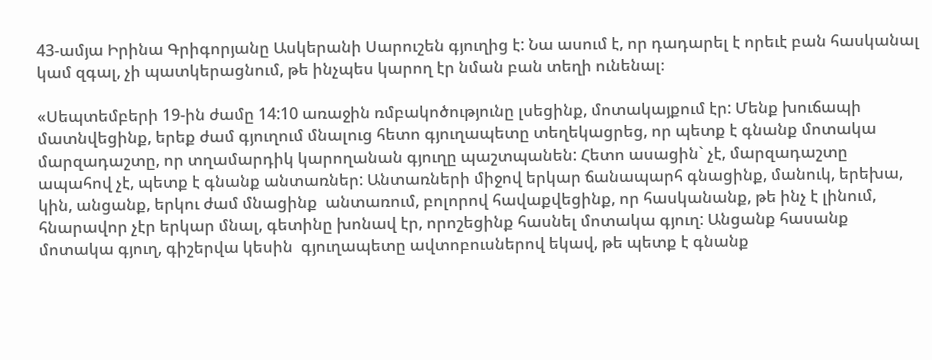43-ամյա Իրինա Գրիգորյանը Ասկերանի Սարուշեն գյուղից է: Նա ասում է, որ դադարել է որեւէ բան հասկանալ կամ զգալ, չի պատկերացնում, թե ինչպես կարող էր նման բան տեղի ունենալ։

«Սեպտեմբերի 19-ին ժամը 14:10 առաջին ռմբակոծությունը լսեցինք, մոտակայքում էր: Մենք խուճապի մատնվեցինք, երեք ժամ գյուղում մնալուց հետո գյուղապետը տեղեկացրեց, որ պետք է գնանք մոտակա մարզադաշտը, որ տղամարդիկ կարողանան գյուղը պաշտպանեն: Հետո ասացին` չէ, մարզադաշտը ապահով չէ, պետք է գնանք անտառներ: Անտառների միջով երկար ճանապարհ գնացինք, մանուկ, երեխա, կին, անցանք, երկու ժամ մնացինք  անտառում, բոլորով հավաքվեցինք, որ հասկանանք, թե ինչ է լինում, հնարավոր չէր երկար մնալ, գետինը խոնավ էր, որոշեցինք հասնել մոտակա գյուղ: Անցանք հասանք մոտակա գյուղ, գիշերվա կեսին  գյուղապետը ավտոբուսներով եկավ, թե պետք է գնանք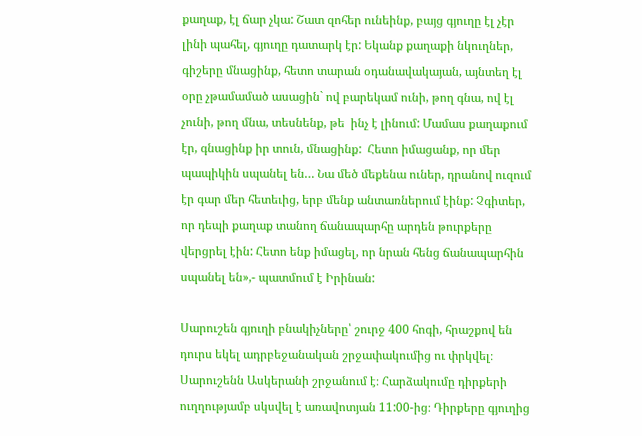քաղաք, էլ ճար չկա: Շատ զոհեր ունեինք, բայց գյուղը էլ չէր լինի պահել, գյուղը դատարկ էր: Եկանք քաղաքի նկուղներ, գիշերը մնացինք, հետո տարան օդանավակայան, այնտեղ էլ օրը չթամամած ասացին` ով բարեկամ ունի, թող գնա, ով էլ չունի, թող մնա, տեսնենք, թե  ինչ է լինում: Մամաս քաղաքում էր, գնացինք իր տուն, մնացինք:  Հետո իմացանք, որ մեր պապիկին սպանել են… Նա մեծ մեքենա ուներ, դրանով ուզում էր գար մեր հետեւից, երբ մենք անտառներում էինք: Չգիտեր, որ դեպի քաղաք տանող ճանապարհը արդեն թուրքերը վերցրել էին: Հետո ենք իմացել, որ նրան հենց ճանապարհին սպանել են»,- պատմում է Իրինան:

Սարուշեն գյուղի բնակիչները՝ շուրջ 400 հոգի, հրաշքով են դուրս եկել ադրբեջանական շրջափակումից ու փրկվել։ Սարուշենն Ասկերանի շրջանում է։ Հարձակումը դիրքերի ուղղությամբ սկսվել է առավոտյան 11:00-ից։ Դիրքերը գյուղից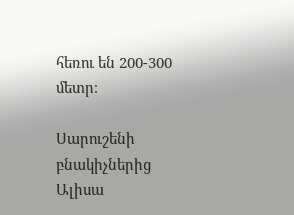հեռու են 200-300 մետր։

Սարուշենի բնակիչներից Ալիսա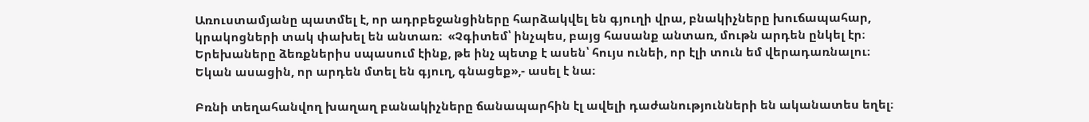Առուստամյանը պատմել է, որ ադրբեջանցիները հարձակվել են գյուղի վրա, բնակիչները խուճապահար, կրակոցների տակ փախել են անտառ։  «Չգիտեմ՝ ինչպես, բայց հասանք անտառ, մութն արդեն ընկել էր։ Երեխաները ձեռքներիս սպասում էինք, թե ինչ պետք է ասեն՝ հույս ունեի, որ էլի տուն եմ վերադառնալու։ Եկան ասացին, որ արդեն մտել են գյուղ, գնացեք»,- ասել է նա։

Բռնի տեղահանվող խաղաղ բանակիչները ճանապարհին էլ ավելի դաժանությունների են ականատես եղել։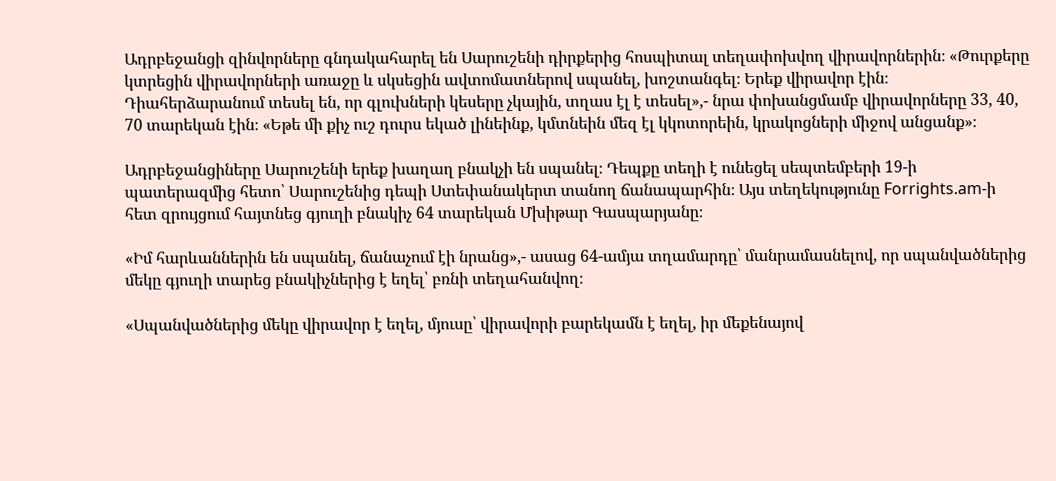Ադրբեջանցի զինվորները գնդակահարել են Սարուշենի դիրքերից հոսպիտալ տեղափոխվող վիրավորներին։ «Թուրքերը կտրեցին վիրավորների առաջը և սկսեցին ավտոմատներով սպանել, խոշտանգել։ Երեք վիրավոր էին։ Դիահերձարանում տեսել են, որ գլուխների կեսերը չկային, տղաս էլ է տեսել»,- նրա փոխանցմամբ վիրավորները 33, 40, 70 տարեկան էին։ «Եթե մի քիչ ուշ դուրս եկած լինեինք, կմտնեին մեզ էլ կկոտորեին, կրակոցների միջով անցանք»։

Ադրբեջանցիները Սարուշենի երեք խաղաղ բնակչի են սպանել։ Դեպքը տեղի է ունեցել սեպտեմբերի 19-ի պատերազմից հետո՝ Սարուշենից դեպի Ստեփանակերտ տանող ճանապարհին։ Այս տեղեկությունը Forrights.am-ի հետ զրույցում հայտնեց գյուղի բնակիչ 64 տարեկան Մխիթար Գասպարյանը։

«Իմ հարևաններին են սպանել, ճանաչում էի նրանց»,- ասաց 64-ամյա տղամարդը՝ մանրամասնելով, որ սպանվածներից մեկը գյուղի տարեց բնակիչներից է եղել՝ բռնի տեղահանվող։

«Սպանվածներից մեկը վիրավոր է եղել, մյուսը՝ վիրավորի բարեկամն է եղել, իր մեքենայով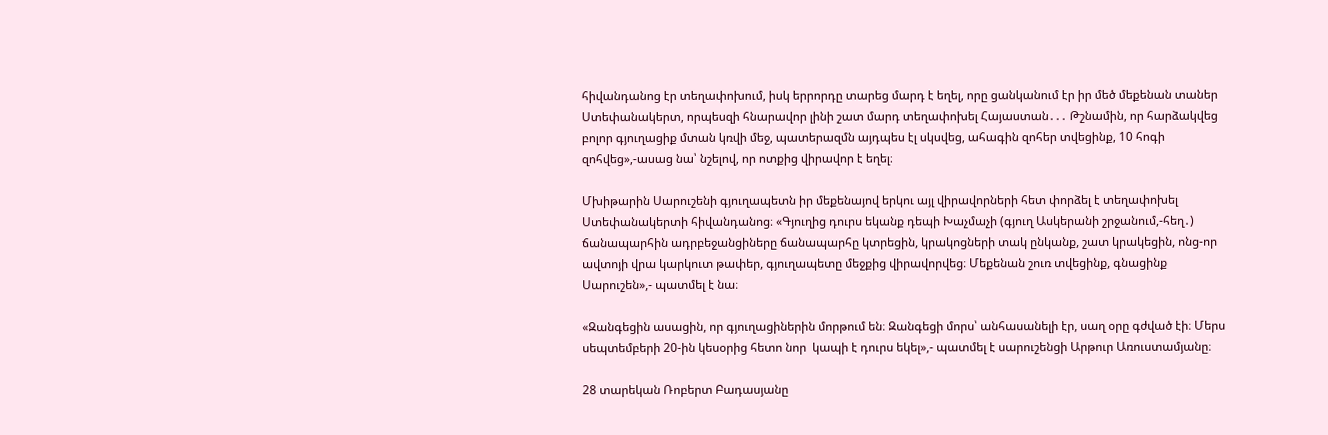հիվանդանոց էր տեղափոխում, իսկ երրորդը տարեց մարդ է եղել, որը ցանկանում էր իր մեծ մեքենան տաներ Ստեփանակերտ, որպեսզի հնարավոր լինի շատ մարդ տեղափոխել Հայաստան․․․ Թշնամին, որ հարձակվեց բոլոր գյուղացիք մտան կռվի մեջ, պատերազմն այդպես էլ սկսվեց, ահագին զոհեր տվեցինք, 10 հոգի զոհվեց»,-ասաց նա՝ նշելով, որ ոտքից վիրավոր է եղել։

Մխիթարին Սարուշենի գյուղապետն իր մեքենայով երկու այլ վիրավորների հետ փորձել է տեղափոխել Ստեփանակերտի հիվանդանոց։ «Գյուղից դուրս եկանք դեպի Խաչմաչի (գյուղ Ասկերանի շրջանում,-հեղ․) ճանապարհին ադրբեջանցիները ճանապարհը կտրեցին, կրակոցների տակ ընկանք, շատ կրակեցին, ոնց-որ ավտոյի վրա կարկուտ թափեր, գյուղապետը մեջքից վիրավորվեց։ Մեքենան շուռ տվեցինք, գնացինք Սարուշեն»,- պատմել է նա։

«Զանգեցին ասացին, որ գյուղացիներին մորթում են։ Զանգեցի մորս՝ անհասանելի էր, սաղ օրը գժված էի։ Մերս սեպտեմբերի 20-ին կեսօրից հետո նոր  կապի է դուրս եկել»,- պատմել է սարուշենցի Արթուր Առուստամյանը։

28 տարեկան Ռոբերտ Բադասյանը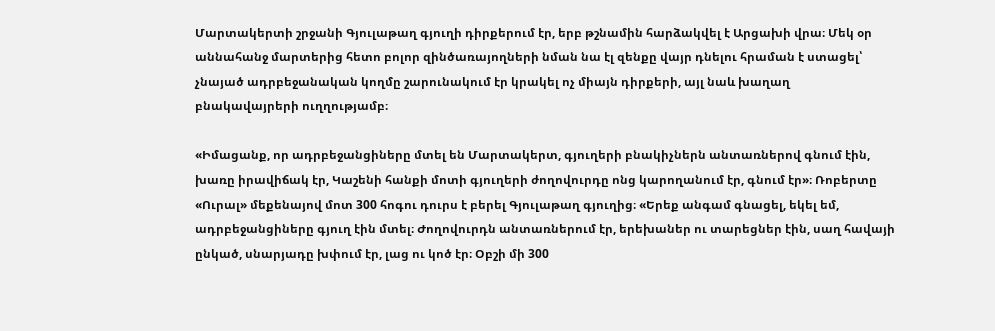Մարտակերտի շրջանի Գյուլաթաղ գյուղի դիրքերում էր, երբ թշնամին հարձակվել է Արցախի վրա։ Մեկ օր աննահանջ մարտերից հետո բոլոր զինծառայողների նման նա էլ զենքը վայր դնելու հրաման է ստացել՝ չնայած ադրբեջանական կողմը շարունակում էր կրակել ոչ միայն դիրքերի, այլ նաև խաղաղ բնակավայրերի ուղղությամբ։

«Իմացանք, որ ադրբեջանցիները մտել են Մարտակերտ, գյուղերի բնակիչներն անտառներով գնում էին, խառը իրավիճակ էր, Կաշենի հանքի մոտի գյուղերի ժողովուրդը ոնց կարողանում էր, գնում էր»։ Ռոբերտը «Ուրալ» մեքենայով մոտ 300 հոգու դուրս է բերել Գյուլաթաղ գյուղից։ «Երեք անգամ գնացել, եկել եմ, ադրբեջանցիները գյուղ էին մտել։ Ժողովուրդն անտառներում էր, երեխաներ ու տարեցներ էին, սաղ հավայի ընկած, սնարյադը խփում էր, լաց ու կոծ էր։ Օբշի մի 300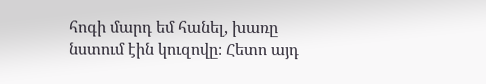հոգի մարդ եմ հանել, խառը նստում էին կուզովը։ Հետո այդ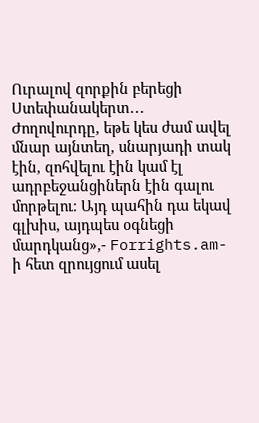Ուրալով զորքին բերեցի Ստեփանակերտ․․․ Ժողովուրդը, եթե կես ժամ ավել մնար այնտեղ, սնարյադի տակ էին, զոհվելու էին կամ էլ ադրբեջանցիներն էին գալու մորթելու։ Այդ պահին դա եկավ գլխիս, այդպես օգնեցի մարդկանց»,- Forrights.am-ի հետ զրույցում ասել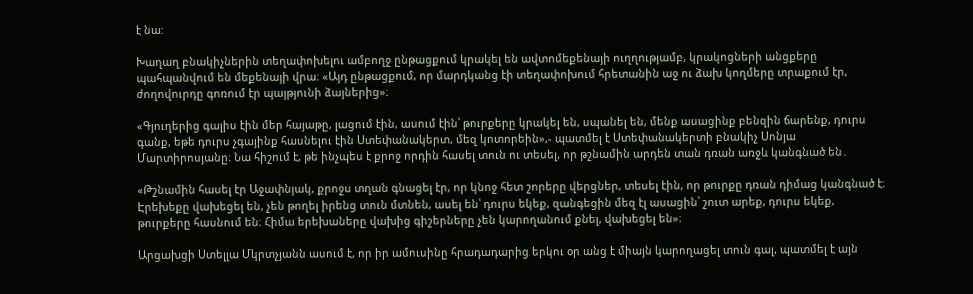է նա:

Խաղաղ բնակիչներին տեղափոխելու ամբողջ ընթացքում կրակել են ավտոմեքենայի ուղղությամբ, կրակոցների անցքերը պահպանվում են մեքենայի վրա։ «Այդ ընթացքում, որ մարդկանց էի տեղափոխում հրետանին աջ ու ձախ կողմերը տրաքում էր, ժողովուրդը գոռում էր պայթյունի ձայներից»։

«Գյուղերից գալիս էին մեր հայաթը, լացում էին, ասում էին՝ թուրքերը կրակել են, սպանել են, մենք ասացինք բենզին ճարենք, դուրս գանք, եթե դուրս չգայինք հասնելու էին Ստեփանակերտ, մեզ կոտորեին»,- պատմել է Ստեփանակերտի բնակիչ Սոնյա Մարտիրոսյանը։ Նա հիշում է, թե ինչպես է քրոջ որդին հասել տուն ու տեսել, որ թշնամին արդեն տան դռան առջև կանգնած են․

«Թշնամին հասել էր Աջափնյակ, քրոջս տղան գնացել էր, որ կնոջ հետ շորերը վերցներ, տեսել էին, որ թուրքը դռան դիմաց կանգնած է։ Էրեխեքը վախեցել են, չեն թողել իրենց տուն մտնեն, ասել են՝ դուրս եկեք, զանգեցին մեզ էլ ասացին՝ շուտ արեք, դուրս եկեք, թուրքերը հասնում են։ Հիմա երեխաները վախից գիշերները չեն կարողանում քնել, վախեցել են»։

Արցախցի Ստելլա Մկրտչյանն ասում է, որ իր ամուսինը հրադադարից երկու օր անց է միայն կարողացել տուն գալ, պատմել է այն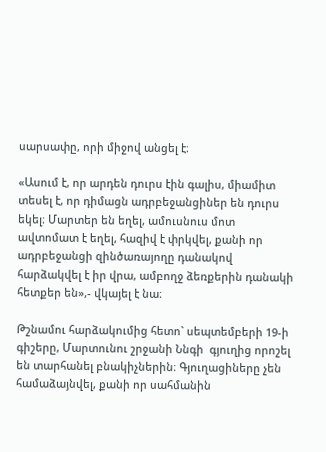սարսափը, որի միջով անցել է։

«Ասում է, որ արդեն դուրս էին գալիս, միամիտ տեսել է, որ դիմացն ադրբեջանցիներ են դուրս եկել։ Մարտեր են եղել, ամուսնուս մոտ ավտոմատ է եղել, հազիվ է փրկվել, քանի որ ադրբեջանցի զինծառայողը դանակով հարձակվել է իր վրա, ամբողջ ձեռքերին դանակի հետքեր են»,- վկայել է նա։

Թշնամու հարձակումից հետո` սեպտեմբերի 19-ի գիշերը, Մարտունու շրջանի Ննգի  գյուղից որոշել են տարհանել բնակիչներին։ Գյուղացիները չեն համաձայնվել, քանի որ սահմանին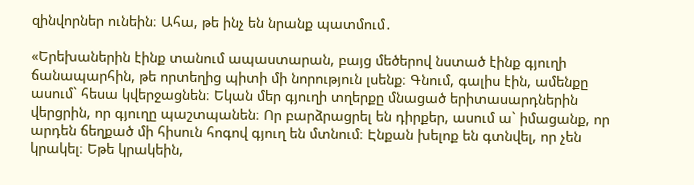զինվորներ ունեին։ Ահա, թե ինչ են նրանք պատմում․

«Երեխաներին էինք տանում ապաստարան, բայց մեծերով նստած էինք գյուղի ճանապարհին, թե որտեղից պիտի մի նորություն լսենք։ Գնում, գալիս էին, ամենքը ասում` հեսա կվերջացնեն։ Եկան մեր գյուղի տղերքը մնացած երիտասարդներին վերցրին, որ գյուղը պաշտպանեն։ Որ բարձրացրել են դիրքեր, ասում ա` իմացանք, որ արդեն ճեղքած մի հիսուն հոգով գյուղ են մտնում։ Էնքան խելոք են գտնվել, որ չեն կրակել։ Եթե կրակեին,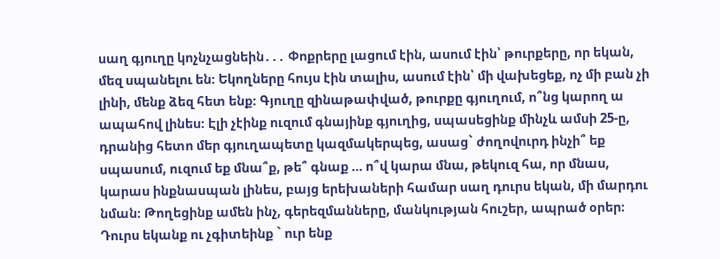սաղ գյուղը կոչնչացնեին․․․ Փոքրերը լացում էին, ասում էին՝ թուրքերը, որ եկան, մեզ սպանելու են։ Եկողները հույս էին տալիս, ասում էին՝ մի վախեցեք, ոչ մի բան չի լինի, մենք ձեզ հետ ենք։ Գյուղը զինաթափված, թուրքը գյուղում, ո՞նց կարող ա ապահով լինես։ Էլի չէինք ուզում գնայինք գյուղից, սպասեցինք մինչև ամսի 25-ը, դրանից հետո մեր գյուղապետը կազմակերպեց, ասաց` ժողովուրդ ինչի՞ եք սպասում, ուզում եք մնա՞ք, թե՞ գնաք … ո՞վ կարա մնա, թեկուզ հա, որ մնաս, կարաս ինքնասպան լինես, բայց երեխաների համար սաղ դուրս եկան, մի մարդու նման։ Թողեցինք ամեն ինչ, գերեզմանները, մանկության հուշեր, ապրած օրեր։ Դուրս եկանք ու չգիտեինք ` ուր ենք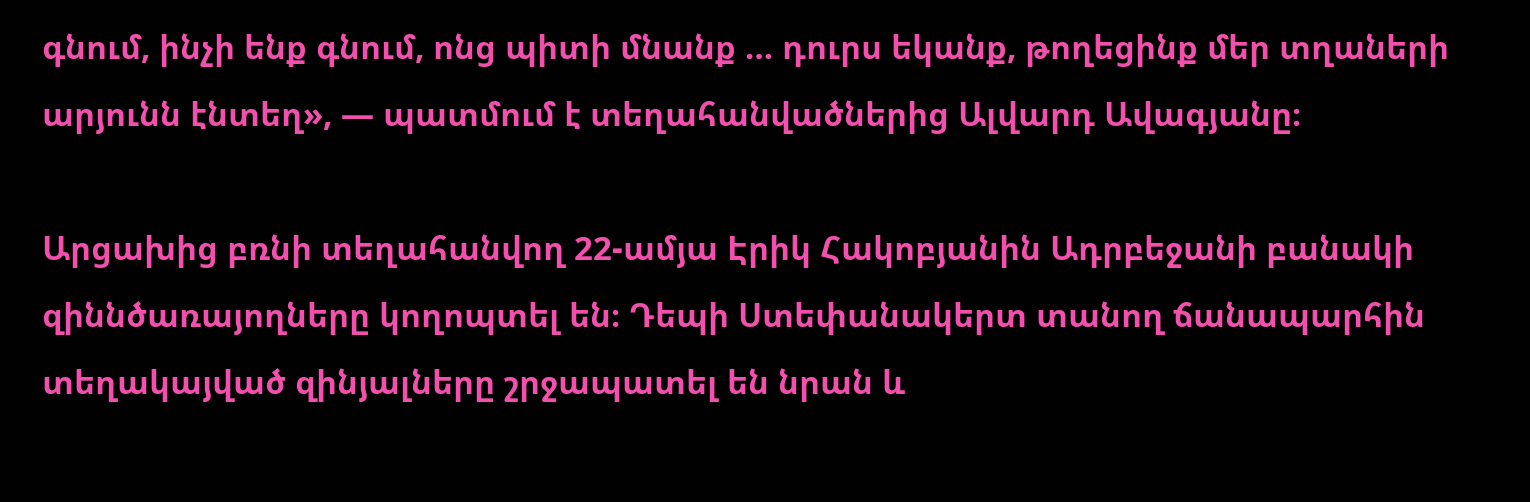գնում, ինչի ենք գնում, ոնց պիտի մնանք … դուրս եկանք, թողեցինք մեր տղաների արյունն էնտեղ», — պատմում է տեղահանվածներից Ալվարդ Ավագյանը։

Արցախից բռնի տեղահանվող 22-ամյա Էրիկ Հակոբյանին Ադրբեջանի բանակի զիննծառայողները կողոպտել են։ Դեպի Ստեփանակերտ տանող ճանապարհին տեղակայված զինյալները շրջապատել են նրան և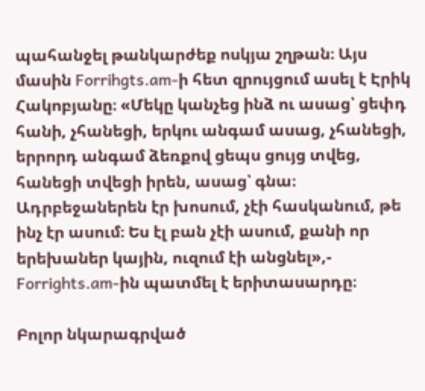պահանջել թանկարժեք ոսկյա շղթան։ Այս մասին Forrihgts.am-ի հետ զրույցում ասել է Էրիկ Հակոբյանը։ «Մեկը կանչեց ինձ ու ասաց՝ ցեփդ հանի, չհանեցի, երկու անգամ ասաց, չհանեցի, երրորդ անգամ ձեռքով ցեպս ցույց տվեց, հանեցի տվեցի իրեն, ասաց՝ գնա։ Ադրբեջաներեն էր խոսում, չէի հասկանում, թե ինչ էր ասում։ Ես էլ բան չէի ասում, քանի որ երեխաներ կային, ուզում էի անցնել»,- Forrights.am-ին պատմել է երիտասարդը։

Բոլոր նկարագրված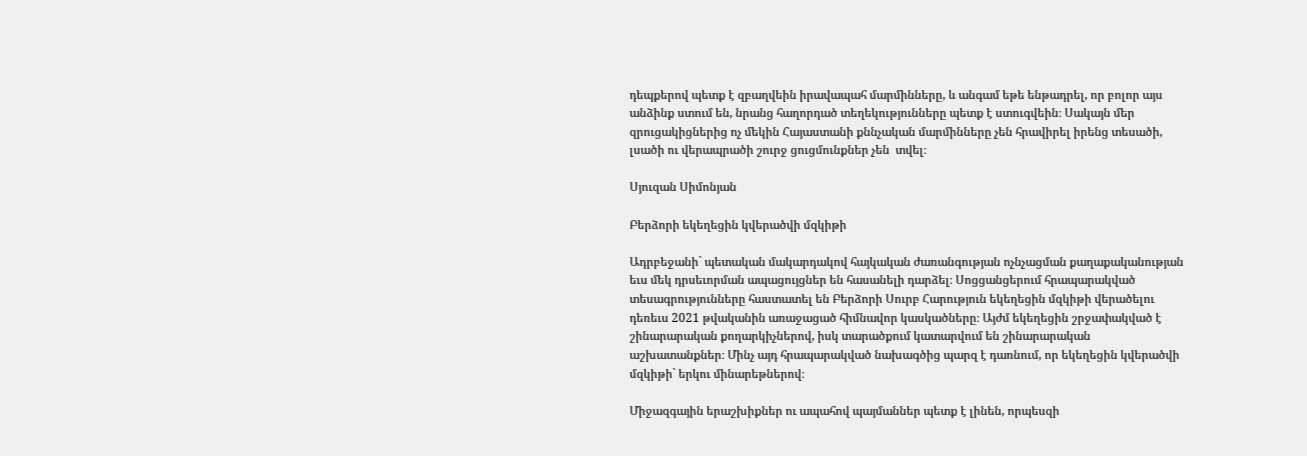դեպքերով պետք է զբաղվեին իրավապահ մարմինները, և անգամ եթե ենթադրել, որ բոլոր այս անձինք ստում են, նրանց հաղորդած տեղեկությունները պետք է ստուգվեին։ Սակայն մեր զրուցակիցներից ոչ մեկին Հայաստանի քննչական մարմինները չեն հրավիրել իրենց տեսածի, լսածի ու վերապրածի շուրջ ցուցմունքներ չեն  տվել։

Սյուզան Սիմոնյան

Բերձորի եկեղեցին կվերածվի մզկիթի

Ադրբեջանի` պետական մակարդակով հայկական ժառանգության ոչնչացման քաղաքականության եւս մեկ դրսեւորման ապացույցներ են հասանելի դարձել։ Սոցցանցերում հրապարակված տեսագրությունները հաստատել են Բերձորի Սուրբ Հարություն եկեղեցին մզկիթի վերածելու դեռեւս 2021 թվականին առաջացած հիմնավոր կասկածները։ Այժմ եկեղեցին շրջափակված է շինարարական քողարկիչներով, իսկ տարածքում կատարվում են շինարարական աշխատանքներ։ Մինչ այդ հրապարակված նախագծից պարզ է դառնում, որ եկեղեցին կվերածվի մզկիթի` երկու մինարեթներով։

Միջազգային երաշխիքներ ու ապահով պայմաններ պետք է լինեն, որպեսզի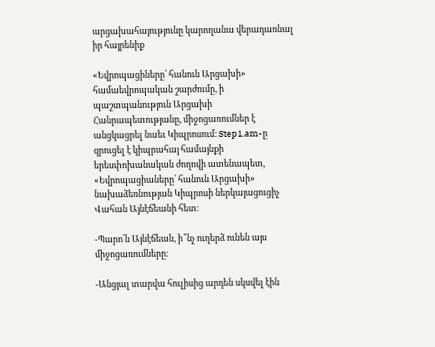արցախահայությունը կարողանա վերադառնալ իր հայրենիք

«Եվրոպացիները՝ հանուն Արցախի» համաեվրոպական շարժումը, ի պաշտպանություն Արցախի Հանրապետությանը, միջոցառումներ է անցկացրել նաեւ Կիպրոսում։ Step1.am-ը զրուցել է կիպրահայ համայնքի երեսփոխանական ժողովի ատենապետ, «Եվրոպացիաները՝ հանուն Արցախի» նախաձեռնության Կիպրոսի ներկայացուցիչ Վահան Այնէճեանի հետ։

-Պարո՛ն Այնէճեան, ի՞նչ ուղերձ ունեն այս միջոցառումները։

-Անցյալ տարվա հուլիսից արդեն սկսվել էին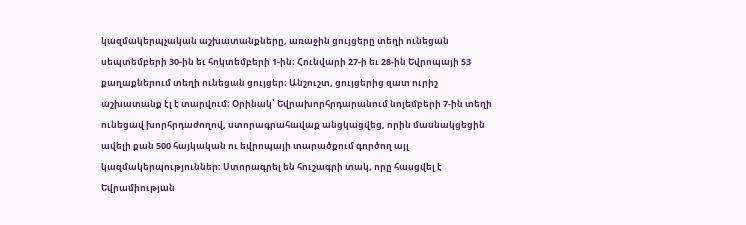կազմակերպչական աշխատանքները, առաջին ցույցերը տեղի ունեցան սեպտեմբերի 30-ին եւ հոկտեմբերի 1-ին։ Հունվարի 27-ի եւ 28-ին Եվրոպայի 53 քաղաքներում տեղի ունեցան ցույցեր։ Անշուշտ, ցույցերից զատ ուրիշ աշխատանք էլ է տարվում։ Օրինակ՝ Եվրախորհրդարանում նոյեմբերի 7-ին տեղի ունեցավ խորհրդաժողով, ստորագրահավաք անցկացվեց, որին մասնակցեցին ավելի քան 500 հայկական ու եվրոպայի տարածքում գործող այլ կազմակերպություններ։ Ստորագրել են հուշագրի տակ, որը հասցվել է Եվրամիության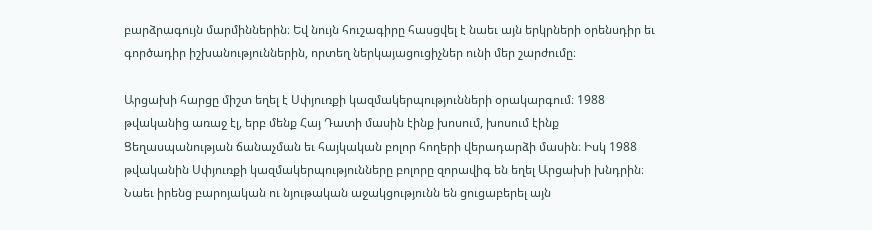բարձրագույն մարմիններին։ Եվ նույն հուշագիրը հասցվել է նաեւ այն երկրների օրենսդիր եւ գործադիր իշխանություններին, որտեղ ներկայացուցիչներ ունի մեր շարժումը։

Արցախի հարցը միշտ եղել է Սփյուռքի կազմակերպությունների օրակարգում։ 1988 թվականից առաջ էլ, երբ մենք Հայ Դատի մասին էինք խոսում, խոսում էինք Ցեղասպանության ճանաչման եւ հայկական բոլոր հողերի վերադարձի մասին։ Իսկ 1988 թվականին Սփյուռքի կազմակերպությունները բոլորը զորավիգ են եղել Արցախի խնդրին։ Նաեւ իրենց բարոյական ու նյութական աջակցությունն են ցուցաբերել այն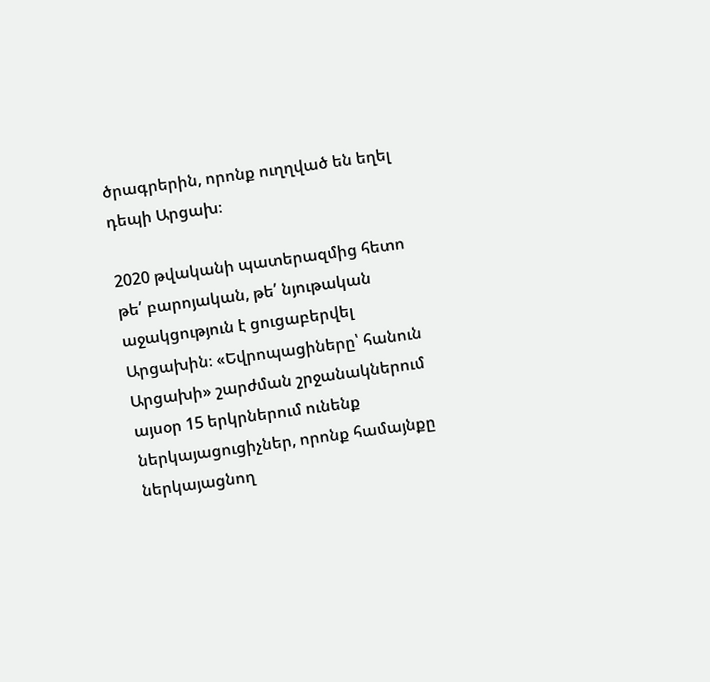ծրագրերին, որոնք ուղղված են եղել դեպի Արցախ։

2020 թվականի պատերազմից հետո թե՛ բարոյական, թե՛ նյութական աջակցություն է ցուցաբերվել Արցախին։ «Եվրոպացիները՝ հանուն Արցախի» շարժման շրջանակներում այսօր 15 երկրներում ունենք ներկայացուցիչներ, որոնք համայնքը ներկայացնող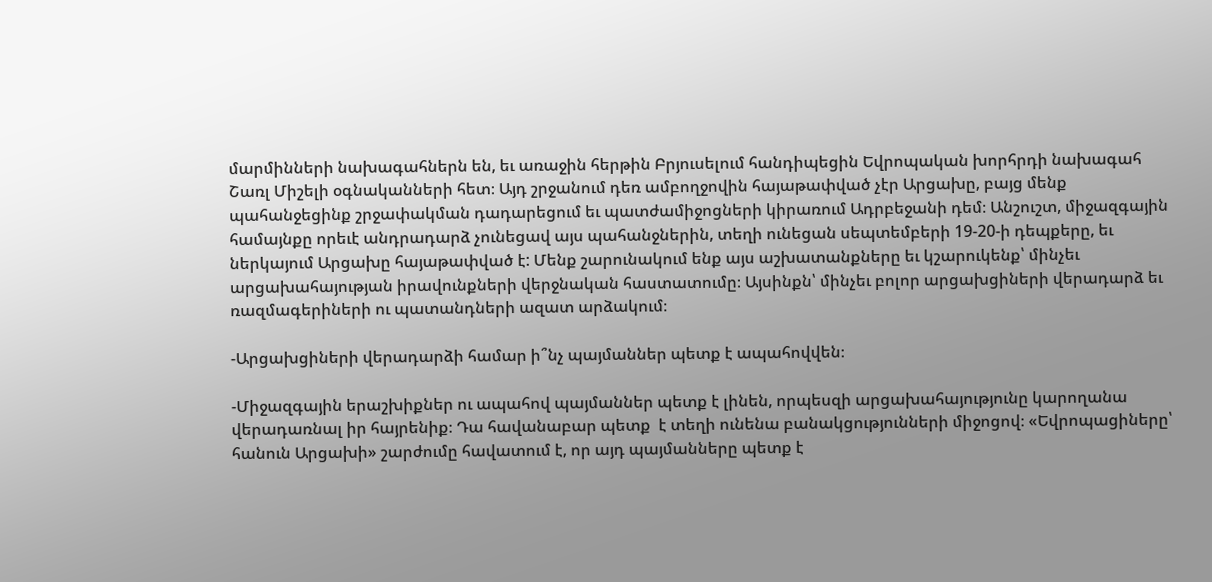մարմինների նախագահներն են, եւ առաջին հերթին Բրյուսելում հանդիպեցին Եվրոպական խորհրդի նախագահ Շառլ Միշելի օգնականների հետ։ Այդ շրջանում դեռ ամբողջովին հայաթափված չէր Արցախը, բայց մենք պահանջեցինք շրջափակման դադարեցում եւ պատժամիջոցների կիրառում Ադրբեջանի դեմ։ Անշուշտ, միջազգային համայնքը որեւէ անդրադարձ չունեցավ այս պահանջներին, տեղի ունեցան սեպտեմբերի 19-20-ի դեպքերը, եւ ներկայում Արցախը հայաթափված է: Մենք շարունակում ենք այս աշխատանքները եւ կշարուկենք՝ մինչեւ արցախահայության իրավունքների վերջնական հաստատումը։ Այսինքն՝ մինչեւ բոլոր արցախցիների վերադարձ եւ ռազմագերիների ու պատանդների ազատ արձակում։

-Արցախցիների վերադարձի համար ի՞նչ պայմաններ պետք է ապահովվեն։

-Միջազգային երաշխիքներ ու ապահով պայմաններ պետք է լինեն, որպեսզի արցախահայությունը կարողանա վերադառնալ իր հայրենիք։ Դա հավանաբար պետք  է տեղի ունենա բանակցությունների միջոցով։ «Եվրոպացիները՝ հանուն Արցախի» շարժումը հավատում է, որ այդ պայմանները պետք է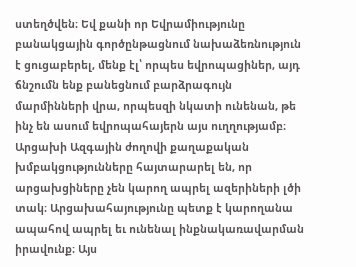ստեղծվեն։ Եվ քանի որ Եվրամիությունը բանակցային գործընթացնում նախաձեռնություն է ցուցաբերել, մենք էլ՝ որպես եվրոպացիներ, այդ ճնշումն ենք բանեցնում բարձրագույն մարմինների վրա, որպեսզի նկատի ունենան, թե ինչ են ասում եվրոպահայերն այս ուղղությամբ։ Արցախի Ազգային ժողովի քաղաքական խմբակցությունները հայտարարել են, որ արցախցիները չեն կարող ապրել ազերիների լծի տակ։ Արցախահայությունը պետք է կարողանա ապահով ապրել եւ ունենալ ինքնակառավարման իրավունք։ Այս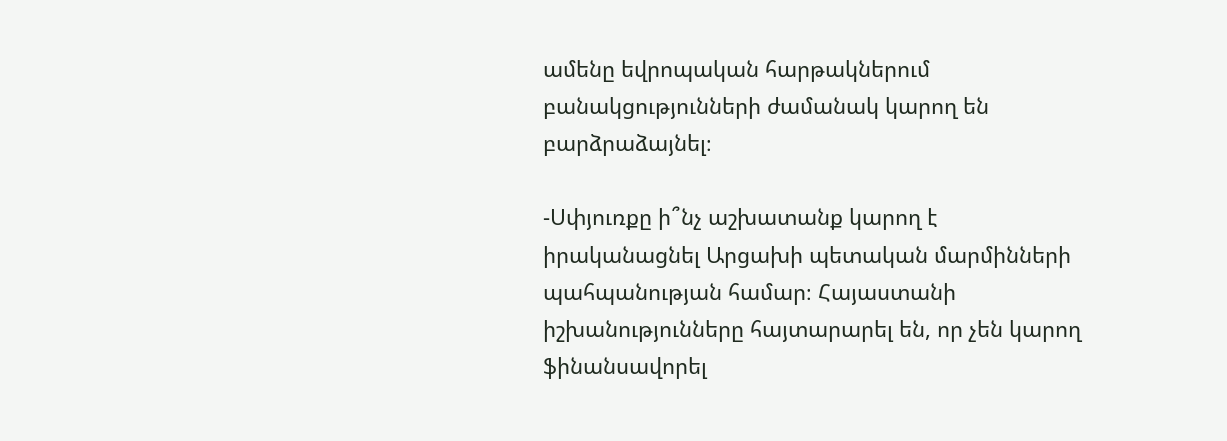ամենը եվրոպական հարթակներում բանակցությունների ժամանակ կարող են բարձրաձայնել։

-Սփյուռքը ի՞նչ աշխատանք կարող է իրականացնել Արցախի պետական մարմինների պահպանության համար։ Հայաստանի իշխանությունները հայտարարել են, որ չեն կարող ֆինանսավորել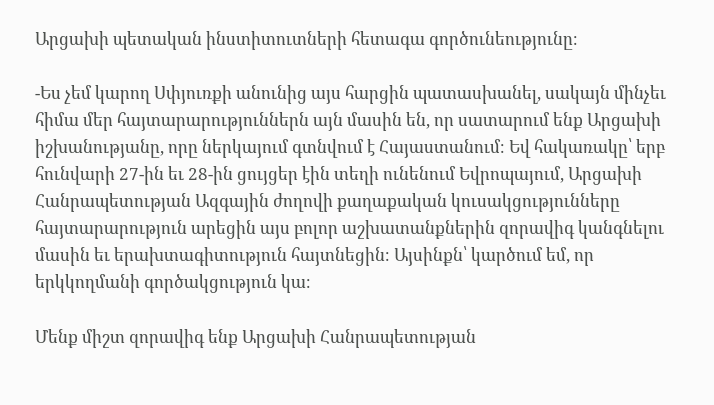Արցախի պետական ինստիտուտների հետագա գործունեությունը։

-Ես չեմ կարող Սփյուռքի անունից այս հարցին պատասխանել, սակայն մինչեւ հիմա մեր հայտարարություններն այն մասին են, որ սատարում ենք Արցախի իշխանությանը, որը ներկայում գտնվում է Հայաստանում։ Եվ հակառակը՝ երբ հունվարի 27-ին եւ 28-ին ցույցեր էին տեղի ունենում Եվրոպայում, Արցախի Հանրապետության Ազգային ժողովի քաղաքական կուսակցությունները հայտարարություն արեցին այս բոլոր աշխատանքներին զորավիգ կանգնելու մասին եւ երախտագիտություն հայտնեցին։ Այսինքն՝ կարծում եմ, որ երկկողմանի գործակցություն կա։

Մենք միշտ զորավիգ ենք Արցախի Հանրապետության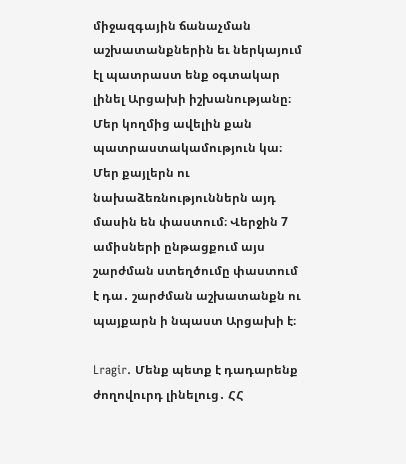միջազգային ճանաչման աշխատանքներին եւ ներկայում էլ պատրաստ ենք օգտակար լինել Արցախի իշխանությանը։ Մեր կողմից ավելին քան  պատրաստակամություն կա։ Մեր քայլերն ու նախաձեռնություններն այդ մասին են փաստում։ Վերջին 7 ամիսների ընթացքում այս շարժման ստեղծումը փաստում է դա․ շարժման աշխատանքն ու պայքարն ի նպաստ Արցախի է։

Lragir. Մենք պետք է դադարենք ժողովուրդ լինելուց․ ՀՀ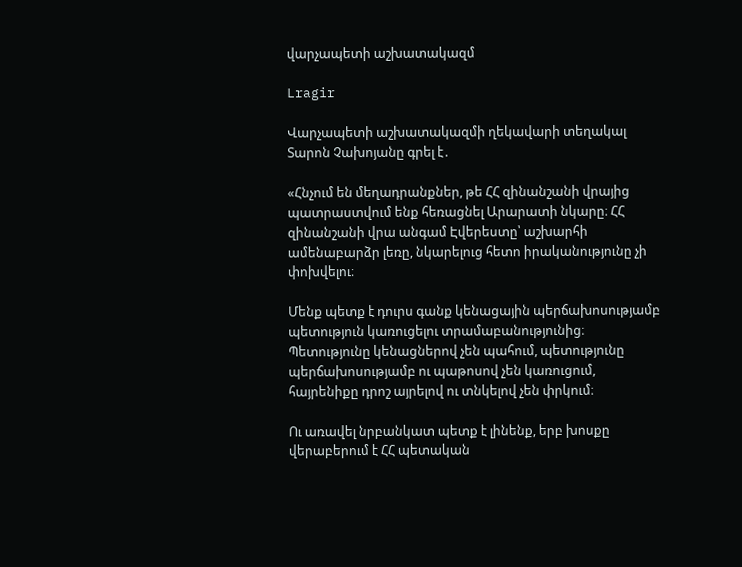վարչապետի աշխատակազմ

Lragir

Վարչապետի աշխատակազմի ղեկավարի տեղակալ Տարոն Չախոյանը գրել է․

«Հնչում են մեղադրանքներ, թե ՀՀ զինանշանի վրայից պատրաստվում ենք հեռացնել Արարատի նկարը։ ՀՀ զինանշանի վրա անգամ Էվերեստը՝ աշխարհի ամենաբարձր լեռը, նկարելուց հետո իրականությունը չի փոխվելու։

Մենք պետք է դուրս գանք կենացային պերճախոսությամբ պետություն կառուցելու տրամաբանությունից։ Պետությունը կենացներով չեն պահում, պետությունը պերճախոսությամբ ու պաթոսով չեն կառուցում, հայրենիքը դրոշ այրելով ու տնկելով չեն փրկում։

Ու առավել նրբանկատ պետք է լինենք, երբ խոսքը վերաբերում է ՀՀ պետական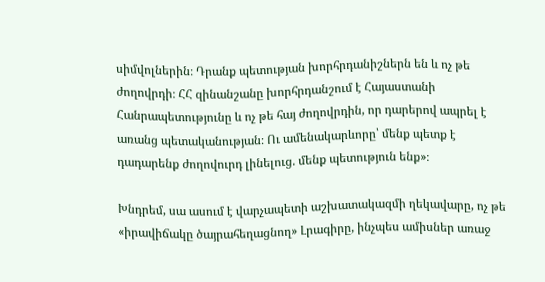սիմվոլներին։ Դրանք պետության խորհրդանիշներն են և ոչ թե ժողովրդի։ ՀՀ զինանշանը խորհրդանշում է Հայաստանի Հանրապետությունը և ոչ թե հայ ժողովրդին, որ դարերով ապրել է առանց պետականության։ Ու ամենակարևորը՝ մենք պետք է դադարենք ժողովուրդ լինելուց. մենք պետություն ենք»։

Խնդրեմ, սա ասում է վարչապետի աշխատակազմի ղեկավարը, ոչ թե «իրավիճակը ծայրահեղացնող» Լրագիրը, ինչպես ամիսներ առաջ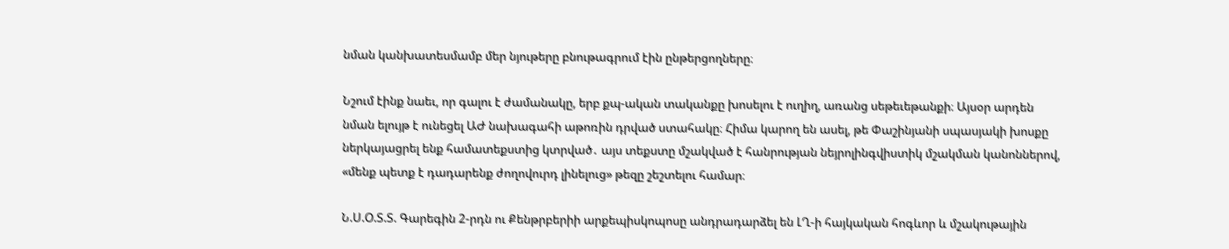նման կանխատեսմամբ մեր նյութերը բնութագրում էին ընթերցողները։

Նշում էինք նաեւ, որ գալու է ժամանակը, երբ քպ-ական տականքը խոսելու է ուղիղ, առանց սեթեւեթանքի։ Այսօր արդեն նման ելույթ է ունեցել ԱԺ նախագահի աթոռին դրված ստահակը։ Հիմա կարող են ասել, թե Փաշինյանի սպասյակի խոսքը ներկայացրել ենք համատեքստից կտրված․ այս տեքստը մշակված է հանրության նեյրոլինգվիստիկ մշակման կանոններով, «մենք պետք է դադարենք ժողովուրդ լինելուց» թեզը շեշտելու համար։

Ն.Ս.Օ.Տ.Տ. Գարեգին 2-րդն ու Քենթրբերիի արքեպիսկոպոսը անդրադարձել են ԼՂ-ի հայկական հոգևոր և մշակութային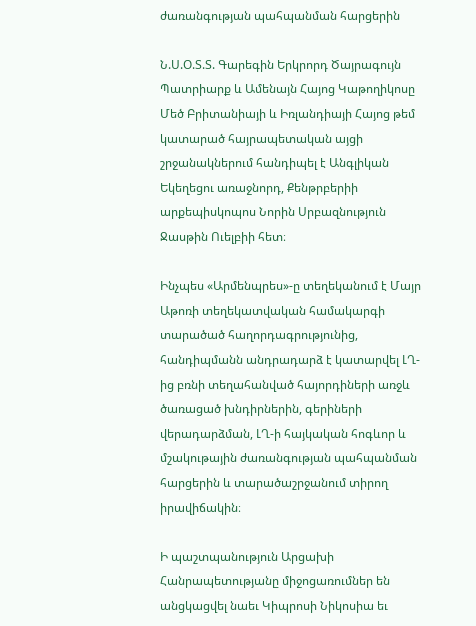ժառանգության պահպանման հարցերին

Ն.Ս.Օ.Տ.Տ. Գարեգին Երկրորդ Ծայրագույն Պատրիարք և Ամենայն Հայոց Կաթողիկոսը Մեծ Բրիտանիայի և Իռլանդիայի Հայոց թեմ կատարած հայրապետական այցի շրջանակներում հանդիպել է Անգլիկան Եկեղեցու առաջնորդ, Քենթրբերիի արքեպիսկոպոս Նորին Սրբազնություն Ջասթին Ուելբիի հետ։

Ինչպես «Արմենպրես»-ը տեղեկանում է Մայր Աթոռի տեղեկատվական համակարգի տարածած հաղորդագրությունից, հանդիպմանն անդրադարձ է կատարվել ԼՂ-ից բռնի տեղահանված հայորդիների առջև ծառացած խնդիրներին, գերիների վերադարձման, ԼՂ-ի հայկական հոգևոր և մշակութային ժառանգության պահպանման հարցերին և տարածաշրջանում տիրող իրավիճակին։

Ի պաշտպանություն Արցախի Հանրապետությանը միջոցառումներ են անցկացվել նաեւ Կիպրոսի Նիկոսիա եւ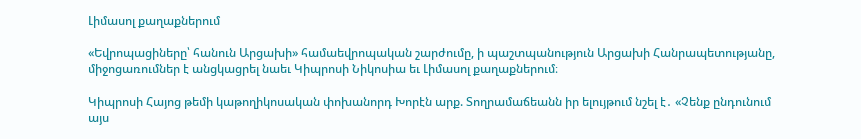Լիմասոլ քաղաքներում

«Եվրոպացիները՝ հանուն Արցախի» համաեվրոպական շարժումը, ի պաշտպանություն Արցախի Հանրապետությանը, միջոցառումներ է անցկացրել նաեւ Կիպրոսի Նիկոսիա եւ Լիմասոլ քաղաքներում։

Կիպրոսի Հայոց թեմի կաթողիկոսական փոխանորդ Խորէն արք. Տողրամաճեանն իր ելույթում նշել է․ «Չենք ընդունում այս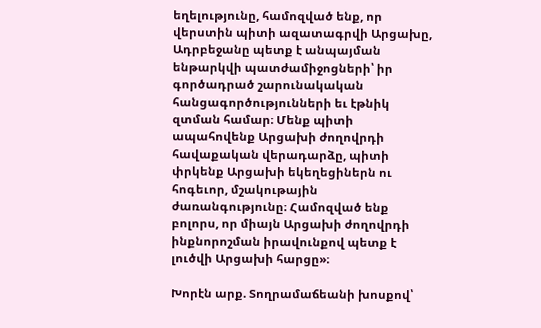եղելությունը, համոզված ենք, որ վերստին պիտի ազատագրվի Արցախը, Ադրբեջանը պետք է անպայման ենթարկվի պատժամիջոցների՝ իր գործադրած շարունակական հանցագործությունների եւ էթնիկ զտման համար։ Մենք պիտի ապահովենք Արցախի ժողովրդի հավաքական վերադարձը, պիտի փրկենք Արցախի եկեղեցիներն ու հոգեւոր, մշակութային ժառանգությունը։ Համոզված ենք բոլորս, որ միայն Արցախի ժողովրդի ինքնորոշման իրավունքով պետք է լուծվի Արցախի հարցը»։

Խորէն արք. Տողրամաճեանի խոսքով՝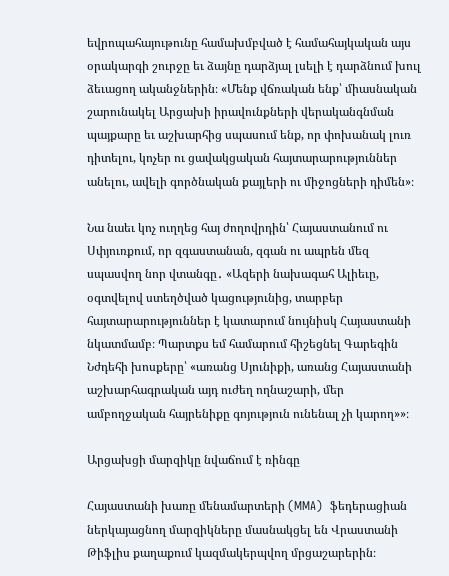եվրոպահայութունը համախմբված է համահայկական այս օրակարգի շուրջը եւ ձայնը դարձյալ լսելի է դարձնում խուլ ձեւացող ականջներին։ «Մենք վճռական ենք՝ միասնական շարունակել Արցախի իրավունքների վերականգնման պայքարը եւ աշխարհից սպասում ենք, որ փոխանակ լուռ դիտելու, կոչեր ու ցավակցական հայտարարություններ անելու, ավելի գործնական քայլերի ու միջոցների դիմեն»։

Նա նաեւ կոչ ուղղեց հայ ժողովրդին՝ Հայաստանում ու Սփյուռքում, որ զգաստանան, զգան ու ապրեն մեզ սպասվող նոր վտանգը․ «Ազերի նախագահ Ալիեւը, օգտվելով ստեղծված կացությունից, տարբեր հայտարարություններ է կատարում նույնիսկ Հայաստանի նկատմամբ։ Պարտքս եմ համարում հիշեցնել Գարեգին Նժդեհի խոսքերը՝ «առանց Սյունիքի, առանց Հայաստանի աշխարհագրական այդ ուժեղ ողնաշարի, մեր ամբողջական հայրենիքը գոյություն ունենալ չի կարող»»։

Արցախցի մարզիկը նվաճում է ռինգը

Հայաստանի խառը մենամարտերի (MMA)  ֆեդերացիան ներկայացնող մարզիկները մասնակցել են Վրաստանի Թիֆլիս քաղաքում կազմակերպվող մրցաշարերին։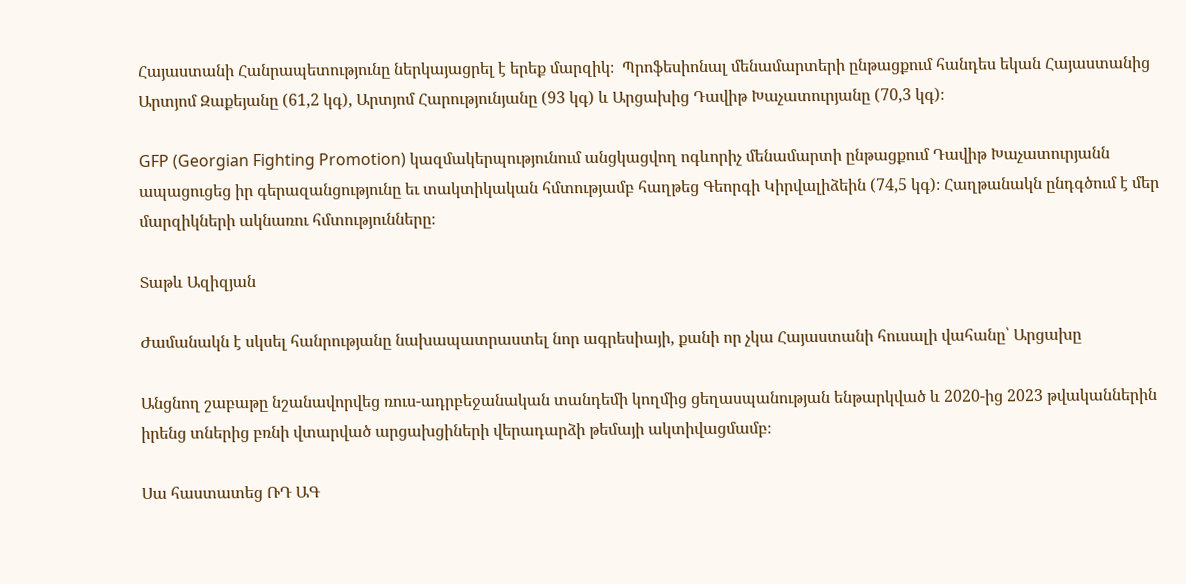Հայաստանի Հանրապետությունը ներկայացրել է երեք մարզիկ։  Պրոֆեսիոնալ մենամարտերի ընթացքում հանդես եկան Հայաստանից Արտյոմ Զաքեյանը (61,2 կգ), Արտյոմ Հարությունյանը (93 կգ) և Արցախից Դավիթ Խաչատուրյանը (70,3 կգ)։

GFP (Georgian Fighting Promotion) կազմակերպությունում անցկացվող ոգևորիչ մենամարտի ընթացքում Դավիթ Խաչատուրյանն ապացուցեց իր գերազանցությունը եւ տակտիկական հմտությամբ հաղթեց Գեորգի Կիրվալիձեին (74,5 կգ)։ Հաղթանակն ընդգծում է մեր մարզիկների ակնառու հմտությունները։

Տաթև Ազիզյան

Ժամանակն է սկսել հանրությանը նախապատրաստել նոր ագրեսիայի, քանի որ չկա Հայաստանի հուսալի վահանը՝ Արցախը

Անցնող շաբաթը նշանավորվեց ռուս-ադրբեջանական տանդեմի կողմից ցեղասպանության ենթարկված և 2020-ից 2023 թվականներին իրենց տներից բռնի վտարված արցախցիների վերադարձի թեմայի ակտիվացմամբ։

Սա հաստատեց ՌԴ ԱԳ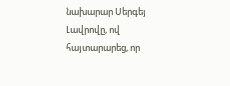նախարար Սերգեյ Լավրովը, ով հայտարարեց, որ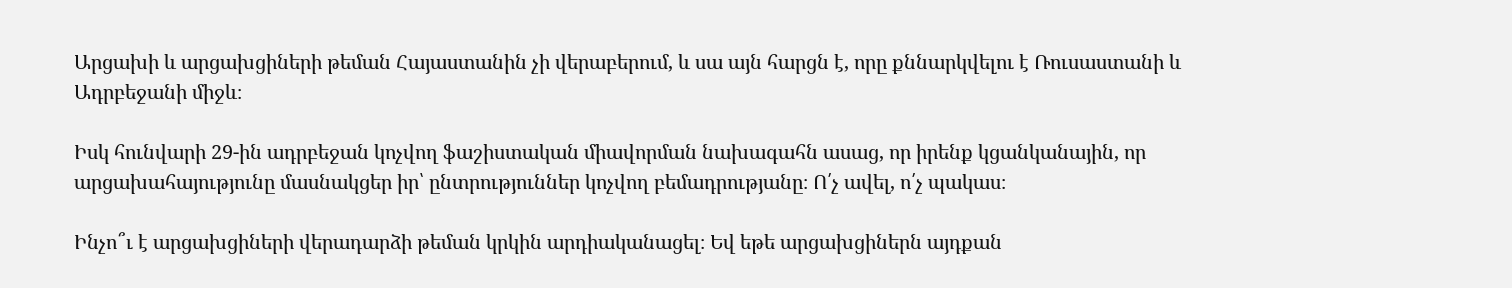Արցախի և արցախցիների թեման Հայաստանին չի վերաբերում, և սա այն հարցն է, որը քննարկվելու է Ռուսաստանի և Ադրբեջանի միջև։

Իսկ հունվարի 29-ին ադրբեջան կոչվող ֆաշիստական միավորման նախագահն ասաց, որ իրենք կցանկանային, որ արցախահայությունը մասնակցեր իր՝ ընտրություններ կոչվող բեմադրությանը։ Ո՛չ ավել, ո՛չ պակաս։

Ինչո՞ւ է արցախցիների վերադարձի թեման կրկին արդիականացել։ Եվ եթե արցախցիներն այդքան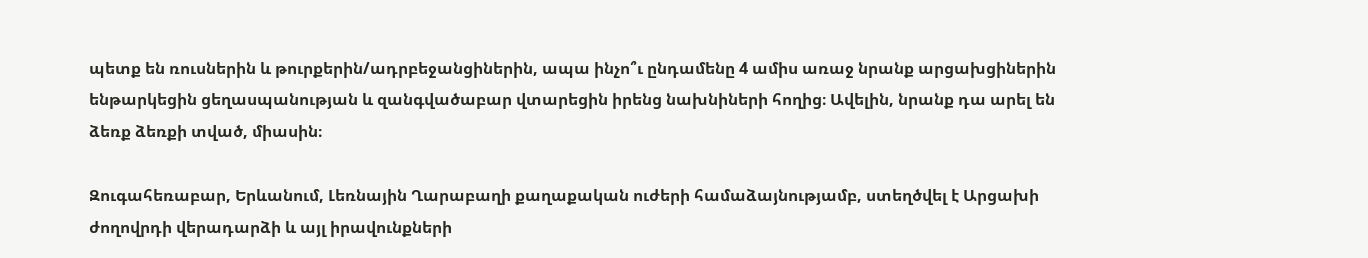պետք են ռուսներին և թուրքերին/ադրբեջանցիներին, ապա ինչո՞ւ ընդամենը 4 ամիս առաջ նրանք արցախցիներին ենթարկեցին ցեղասպանության և զանգվածաբար վտարեցին իրենց նախնիների հողից։ Ավելին, նրանք դա արել են ձեռք ձեռքի տված, միասին։

Զուգահեռաբար, Երևանում, Լեռնային Ղարաբաղի քաղաքական ուժերի համաձայնությամբ, ստեղծվել է Արցախի ժողովրդի վերադարձի և այլ իրավունքների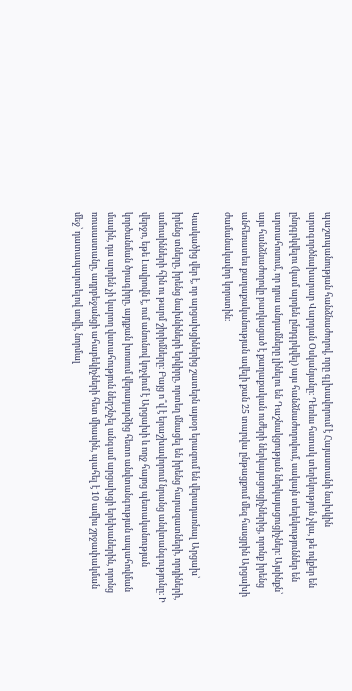պաշտպանության հանձնաժողով, որը գլխավորում է Հայաստանի նախկին արտգործնախարար Վարդան Օսկանյանը։ Դեռևս հստակ տեղեկություն չկա, թե ովքեր են ընդգրկվելու (կամ արդեն ընդգրկվել) այս հանձնաժողովում, սակայն տեղեկություններ են արտահոսում, որ դրա անդամները լինելու են Դաշնակցության ներկայացուցիչներ։ Այսինքն՝ այս հանձնաժողովը բաղկացած է քաղաքական ուժերի ներկայացուցիչներից, որոնք իրենց անհեռատես քաղաքականության ավելի քան 25 տարվա ընթացքում մեզ հասցրին Արցախի ժամանակավոր կորստին։

Կասկածից վեր է, որ արցախցիներից շատերն այսօր երազում են վերադառնալ Արցախ՝ իրենց տները, իրենց նախնիների երկիրը, որտեղ մնացել են իրենց հարազատների, որդիների, ամուսինների հին ու թարմ շիրիմները։ Բայց ո՞վ է երաշխավորում նրանց անվտանգությունը։ Ի վերջո, եթե Լավրովն է, ում անունով կոչվում է Արցախի և ողջ հայոց պետականության կործանման ծրագիրը, այդքան խոսում վերադարձից հետո անվտանգության ապահովման մասին, դա արդեն չի կարող վստահություն ներշնչել անգամ արցախցի երեխաներին, որոնց ռուսաստանը, ադրբեջանցի ահաբեկիչների հետ միասին, պահել է 10 ամիս շրջափակման մեջ՝ դատապարտելով սովի, նորմալ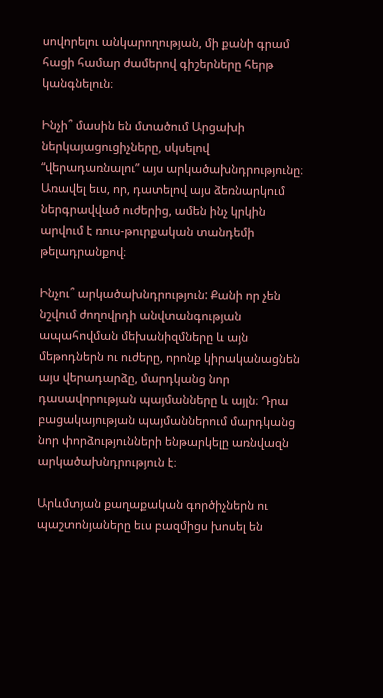սովորելու անկարողության, մի քանի գրամ հացի համար ժամերով գիշերները հերթ կանգնելուն։

Ինչի՞ մասին են մտածում Արցախի ներկայացուցիչները, սկսելով “վերադառնալու” այս արկածախնդրությունը։ Առավել եւս, որ, դատելով այս ձեռնարկում ներգրավված ուժերից, ամեն ինչ կրկին արվում է ռուս-թուրքական տանդեմի թելադրանքով։

Ինչու՞ արկածախնդրություն: Քանի որ չեն նշվում ժողովրդի անվտանգության ապահովման մեխանիզմները և այն մեթոդներն ու ուժերը, որոնք կիրականացնեն այս վերադարձը, մարդկանց նոր դասավորության պայմանները և այլն։ Դրա բացակայության պայմաններում մարդկանց նոր փորձությունների ենթարկելը առնվազն արկածախնդրություն է։

Արևմտյան քաղաքական գործիչներն ու պաշտոնյաները եւս բազմիցս խոսել են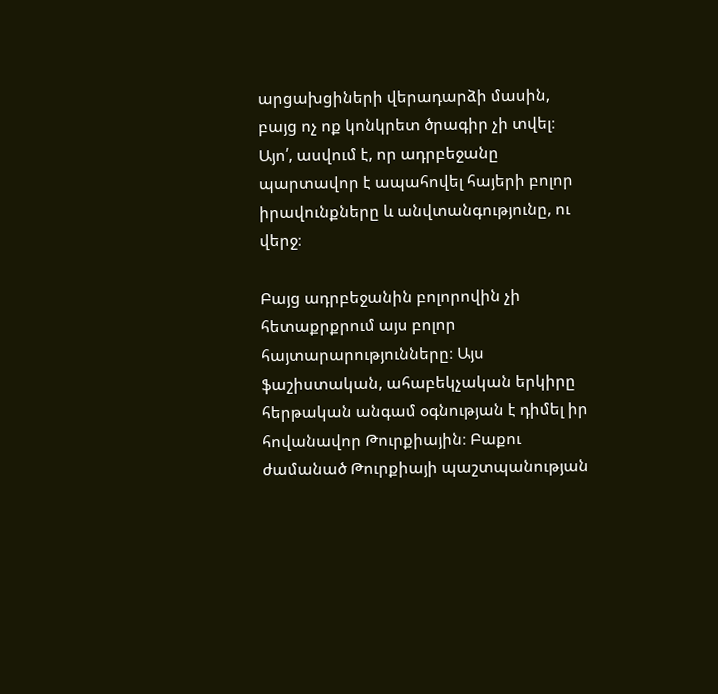արցախցիների վերադարձի մասին, բայց ոչ ոք կոնկրետ ծրագիր չի տվել։ Այո՛, ասվում է, որ ադրբեջանը պարտավոր է ապահովել հայերի բոլոր իրավունքները և անվտանգությունը, ու վերջ։

Բայց ադրբեջանին բոլորովին չի հետաքրքրում այս բոլոր հայտարարությունները։ Այս ֆաշիստական, ահաբեկչական երկիրը հերթական անգամ օգնության է դիմել իր հովանավոր Թուրքիային։ Բաքու ժամանած Թուրքիայի պաշտպանության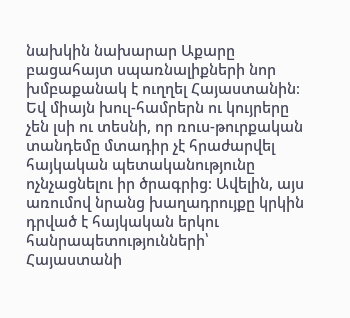նախկին նախարար Աքարը բացահայտ սպառնալիքների նոր խմբաքանակ է ուղղել Հայաստանին։ Եվ միայն խուլ-համրերն ու կույրերը չեն լսի ու տեսնի, որ ռուս-թուրքական տանդեմը մտադիր չէ հրաժարվել հայկական պետականությունը ոչնչացնելու իր ծրագրից։ Ավելին, այս առումով նրանց խաղադրույքը կրկին դրված է հայկական երկու հանրապետությունների՝ Հայաստանի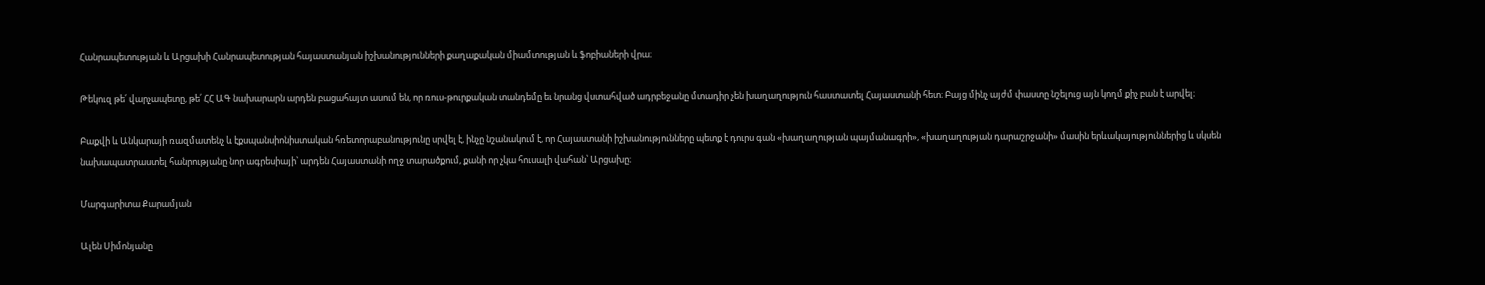Հանրապետության և Արցախի Հանրապետության հայաստանյան իշխանությունների քաղաքական միամտության և ֆոբիաների վրա։

Թեկուզ թե՛ վարչապետը, թե՛ ՀՀ ԱԳ նախարարն արդեն բացահայտ ասում են, որ ռուս-թուրքական տանդեմը եւ նրանց վստահված ադրբեջանը մտադիր չեն խաղաղություն հաստատել Հայաստանի հետ։ Բայց մինչ այժմ փաստը նշելուց այն կողմ քիչ բան է արվել։

Բաքվի և Անկարայի ռազմատենչ և էքսպանսիոնիստական հռետորաբանությունը սրվել է, ինչը նշանակում է, որ Հայաստանի իշխանությունները պետք է դուրս գան «խաղաղության պայմանագրի», «խաղաղության դարաշրջանի» մասին երևակայություններից և սկսեն նախապատրաստել հանրությանը նոր ագրեսիայի՝ արդեն Հայաստանի ողջ տարածքում, քանի որ չկա հուսալի վահան՝ Արցախը։

Մարգարիտա Քարամյան

Ալեն Սիմոնյանը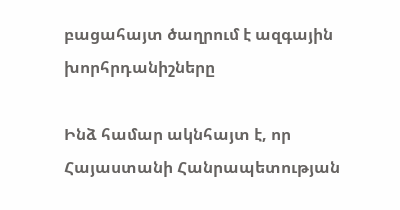բացահայտ ծաղրում է ազգային խորհրդանիշները

Ինձ համար ակնհայտ է, որ Հայաստանի Հանրապետության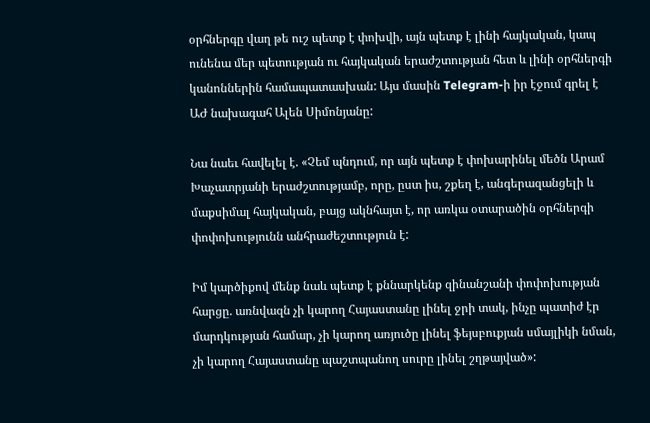օրհներգը վաղ թե ուշ պետք է փոխվի, այն պետք է լինի հայկական, կապ ունենա մեր պետության ու հայկական երաժշտության հետ և լինի օրհներգի կանոններին համապատասխան: Այս մասին Telegram-ի իր էջում գրել է ԱԺ նախագահ Ալեն Սիմոնյանը:

Նա նաեւ հավելել է. «Չեմ պնդում, որ այն պետք է փոխարինել մեծն Արամ Խաչատրյանի երաժշտությամբ, որը, ըստ իս, շքեղ է, անգերազանցելի և մաքսիմալ հայկական, բայց ակնհայտ է, որ առկա օտարածին օրհներգի փոփոխությունն անհրաժեշտություն է:

Իմ կարծիքով մենք նաև պետք է քննարկենք զինանշանի փոփոխության հարցը. առնվազն չի կարող Հայաստանը լինել ջրի տակ, ինչը պատիժ էր մարդկության համար, չի կարող առյուծը լինել ֆեյսբուքյան սմայլիկի նման, չի կարող Հայաստանը պաշտպանող սուրը լինել շղթայված»: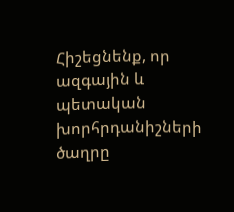Հիշեցնենք, որ ազգային և պետական խորհրդանիշների ծաղրը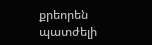քրեորեն պատժելի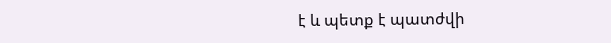է և պետք է պատժվի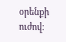օրենքի ուժով։